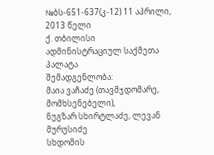№ბს-651-637(კ-12) 11 აპრილი, 2013 წელი
ქ. თბილისი
ადმინისტრაციულ საქმეთა პალატა
შემადგენლობა:
მაია ვაჩაძე (თავმჯდომარე, მომხსენებელი),
ნუგზარ სხირტლაძე, ლევან მურუსიძე
სხდომის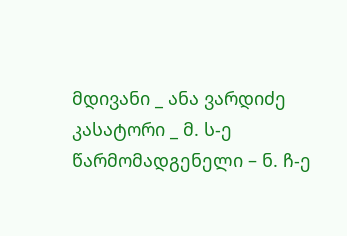მდივანი _ ანა ვარდიძე
კასატორი _ მ. ს-ე
წარმომადგენელი – ნ. ჩ-ე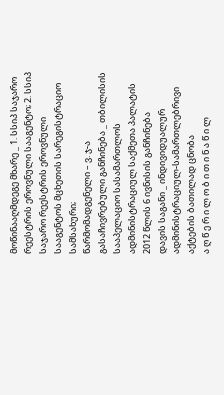მოწინააღმდეგე მხარე _ 1. სსიპ საჯარო რეესტრის ეროვნული სააგენტო; 2. სსიპ საჯარო რეესტრის ეროვნული სააგენტოს მცხეთის სარეგისტრაციო სამსახური;
წარმომადგენელი – ვ. ჯ-ა
გასაჩივრებული განჩინება _ თბილისის სააპელაციო სასამართლოს ადმინისტრაციულ საქმეთა პალატის 2012 წლის 6 ივნისის განჩინება
დავის საგანი _ ინდივიდუალურ ადმინისტრაციულ-სამართლებრივი აქტების ბათილად ცნობა
ა ღ წ ე რ ი ლ ო ბ ი თ ი ნ ა წ ი ლ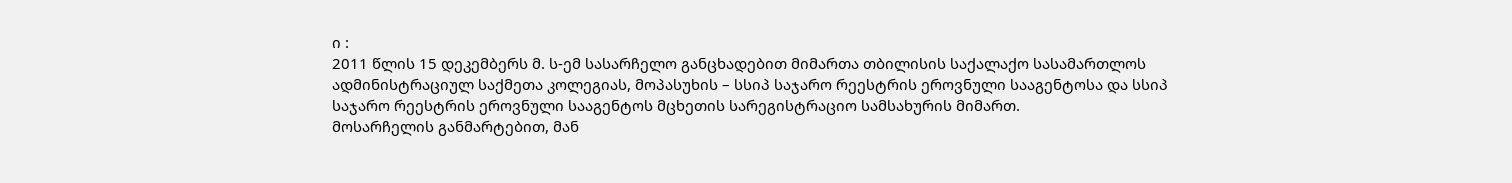ი :
2011 წლის 15 დეკემბერს მ. ს-ემ სასარჩელო განცხადებით მიმართა თბილისის საქალაქო სასამართლოს ადმინისტრაციულ საქმეთა კოლეგიას, მოპასუხის – სსიპ საჯარო რეესტრის ეროვნული სააგენტოსა და სსიპ საჯარო რეესტრის ეროვნული სააგენტოს მცხეთის სარეგისტრაციო სამსახურის მიმართ.
მოსარჩელის განმარტებით, მან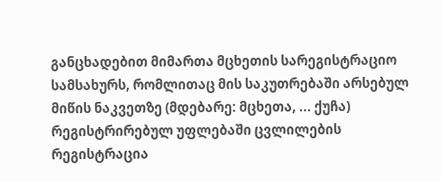განცხადებით მიმართა მცხეთის სარეგისტრაციო სამსახურს, რომლითაც მის საკუთრებაში არსებულ მიწის ნაკვეთზე (მდებარე: მცხეთა, ... ქუჩა) რეგისტრირებულ უფლებაში ცვლილების რეგისტრაცია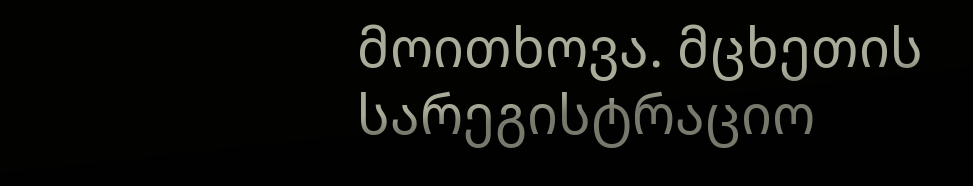მოითხოვა. მცხეთის სარეგისტრაციო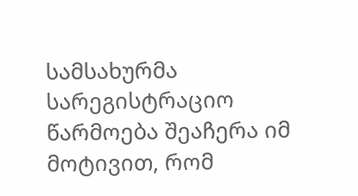სამსახურმა სარეგისტრაციო წარმოება შეაჩერა იმ მოტივით, რომ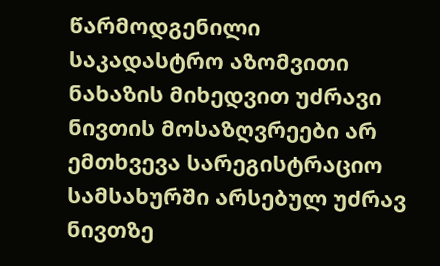წარმოდგენილი საკადასტრო აზომვითი ნახაზის მიხედვით უძრავი ნივთის მოსაზღვრეები არ ემთხვევა სარეგისტრაციო სამსახურში არსებულ უძრავ ნივთზე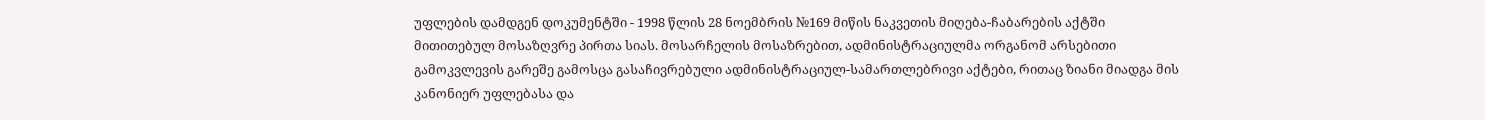უფლების დამდგენ დოკუმენტში - 1998 წლის 28 ნოემბრის №169 მიწის ნაკვეთის მიღება-ჩაბარების აქტში მითითებულ მოსაზღვრე პირთა სიას. მოსარჩელის მოსაზრებით, ადმინისტრაციულმა ორგანომ არსებითი გამოკვლევის გარეშე გამოსცა გასაჩივრებული ადმინისტრაციულ-სამართლებრივი აქტები, რითაც ზიანი მიადგა მის კანონიერ უფლებასა და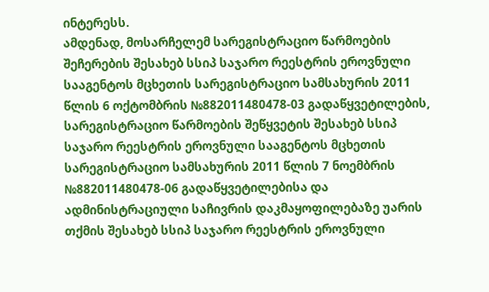ინტერესს.
ამდენად, მოსარჩელემ სარეგისტრაციო წარმოების შეჩერების შესახებ სსიპ საჯარო რეესტრის ეროვნული სააგენტოს მცხეთის სარეგისტრაციო სამსახურის 2011 წლის 6 ოქტომბრის №882011480478-03 გადაწყვეტილების, სარეგისტრაციო წარმოების შეწყვეტის შესახებ სსიპ საჯარო რეესტრის ეროვნული სააგენტოს მცხეთის სარეგისტრაციო სამსახურის 2011 წლის 7 ნოემბრის №882011480478-06 გადაწყვეტილებისა და ადმინისტრაციული საჩივრის დაკმაყოფილებაზე უარის თქმის შესახებ სსიპ საჯარო რეესტრის ეროვნული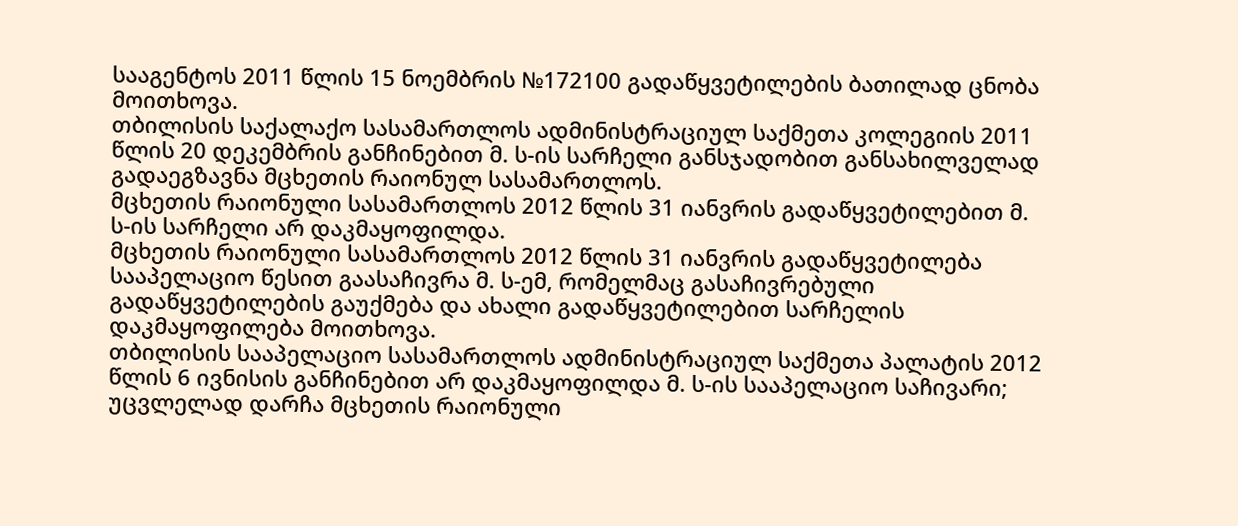სააგენტოს 2011 წლის 15 ნოემბრის №172100 გადაწყვეტილების ბათილად ცნობა მოითხოვა.
თბილისის საქალაქო სასამართლოს ადმინისტრაციულ საქმეთა კოლეგიის 2011 წლის 20 დეკემბრის განჩინებით მ. ს-ის სარჩელი განსჯადობით განსახილველად გადაეგზავნა მცხეთის რაიონულ სასამართლოს.
მცხეთის რაიონული სასამართლოს 2012 წლის 31 იანვრის გადაწყვეტილებით მ. ს-ის სარჩელი არ დაკმაყოფილდა.
მცხეთის რაიონული სასამართლოს 2012 წლის 31 იანვრის გადაწყვეტილება სააპელაციო წესით გაასაჩივრა მ. ს-ემ, რომელმაც გასაჩივრებული გადაწყვეტილების გაუქმება და ახალი გადაწყვეტილებით სარჩელის დაკმაყოფილება მოითხოვა.
თბილისის სააპელაციო სასამართლოს ადმინისტრაციულ საქმეთა პალატის 2012 წლის 6 ივნისის განჩინებით არ დაკმაყოფილდა მ. ს-ის სააპელაციო საჩივარი; უცვლელად დარჩა მცხეთის რაიონული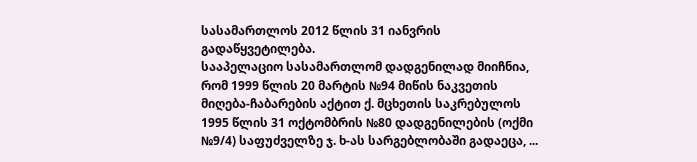სასამართლოს 2012 წლის 31 იანვრის გადაწყვეტილება.
სააპელაციო სასამართლომ დადგენილად მიიჩნია, რომ 1999 წლის 20 მარტის №94 მიწის ნაკვეთის მიღება-ჩაბარების აქტით ქ. მცხეთის საკრებულოს 1995 წლის 31 ოქტომბრის №80 დადგენილების (ოქმი №9/4) საფუძველზე ჯ. ხ-ას სარგებლობაში გადაეცა, ...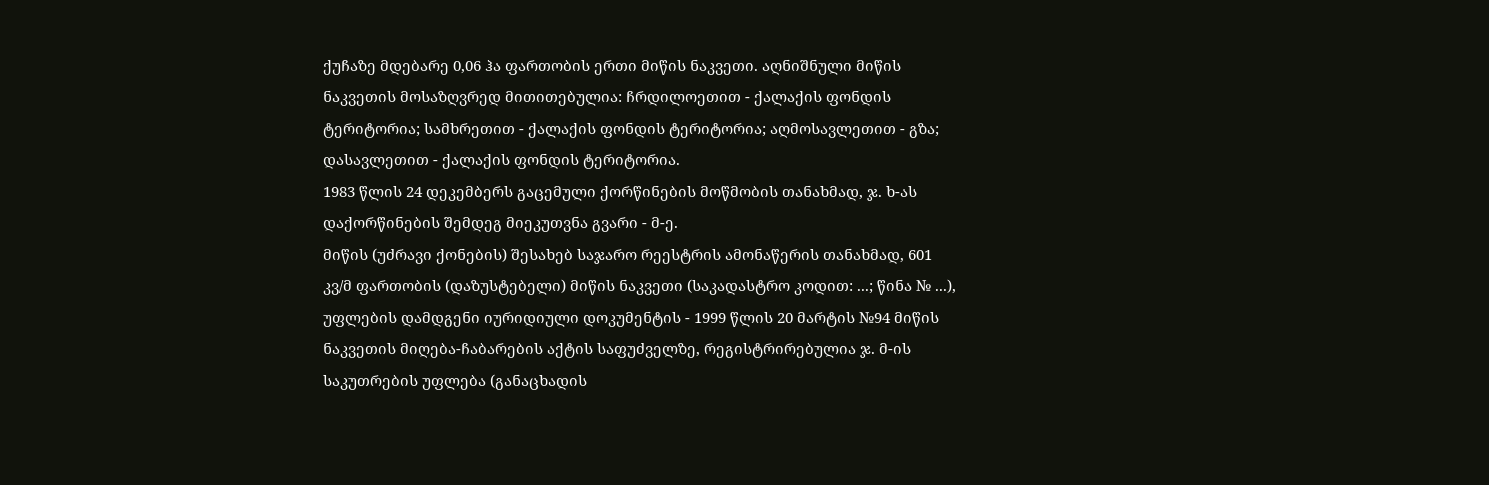ქუჩაზე მდებარე 0,06 ჰა ფართობის ერთი მიწის ნაკვეთი. აღნიშნული მიწის ნაკვეთის მოსაზღვრედ მითითებულია: ჩრდილოეთით - ქალაქის ფონდის ტერიტორია; სამხრეთით - ქალაქის ფონდის ტერიტორია; აღმოსავლეთით - გზა; დასავლეთით - ქალაქის ფონდის ტერიტორია.
1983 წლის 24 დეკემბერს გაცემული ქორწინების მოწმობის თანახმად, ჯ. ხ-ას დაქორწინების შემდეგ მიეკუთვნა გვარი - მ-ე.
მიწის (უძრავი ქონების) შესახებ საჯარო რეესტრის ამონაწერის თანახმად, 601 კვ/მ ფართობის (დაზუსტებელი) მიწის ნაკვეთი (საკადასტრო კოდით: ...; წინა № ...), უფლების დამდგენი იურიდიული დოკუმენტის - 1999 წლის 20 მარტის №94 მიწის ნაკვეთის მიღება-ჩაბარების აქტის საფუძველზე, რეგისტრირებულია ჯ. მ-ის საკუთრების უფლება (განაცხადის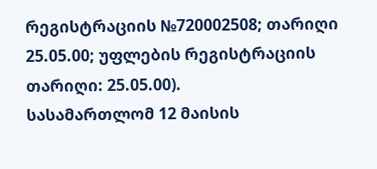რეგისტრაციის №720002508; თარიღი 25.05.00; უფლების რეგისტრაციის თარიღი: 25.05.00).
სასამართლომ 12 მაისის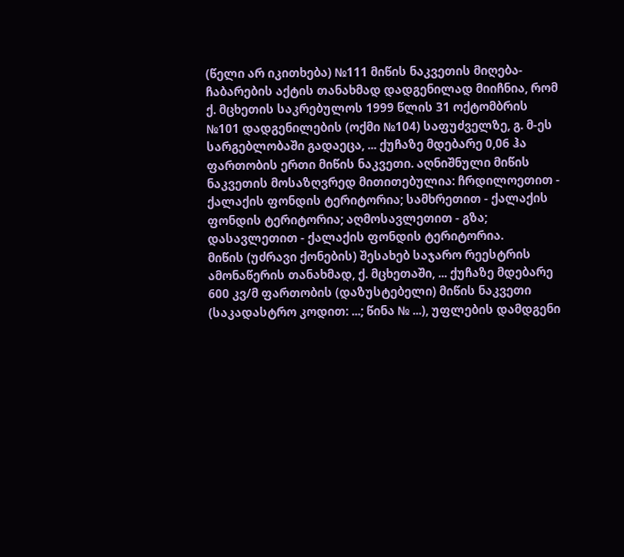(წელი არ იკითხება) №111 მიწის ნაკვეთის მიღება-ჩაბარების აქტის თანახმად დადგენილად მიიჩნია, რომ ქ. მცხეთის საკრებულოს 1999 წლის 31 ოქტომბრის №101 დადგენილების (ოქმი №104) საფუძველზე, გ. მ-ეს სარგებლობაში გადაეცა, ... ქუჩაზე მდებარე 0,06 ჰა ფართობის ერთი მიწის ნაკვეთი. აღნიშნული მიწის ნაკვეთის მოსაზღვრედ მითითებულია: ჩრდილოეთით - ქალაქის ფონდის ტერიტორია; სამხრეთით - ქალაქის ფონდის ტერიტორია; აღმოსავლეთით - გზა; დასავლეთით - ქალაქის ფონდის ტერიტორია.
მიწის (უძრავი ქონების) შესახებ საჯარო რეესტრის ამონაწერის თანახმად, ქ. მცხეთაში, ... ქუჩაზე მდებარე 600 კვ/მ ფართობის (დაზუსტებელი) მიწის ნაკვეთი (საკადასტრო კოდით: ...; წინა № ...), უფლების დამდგენი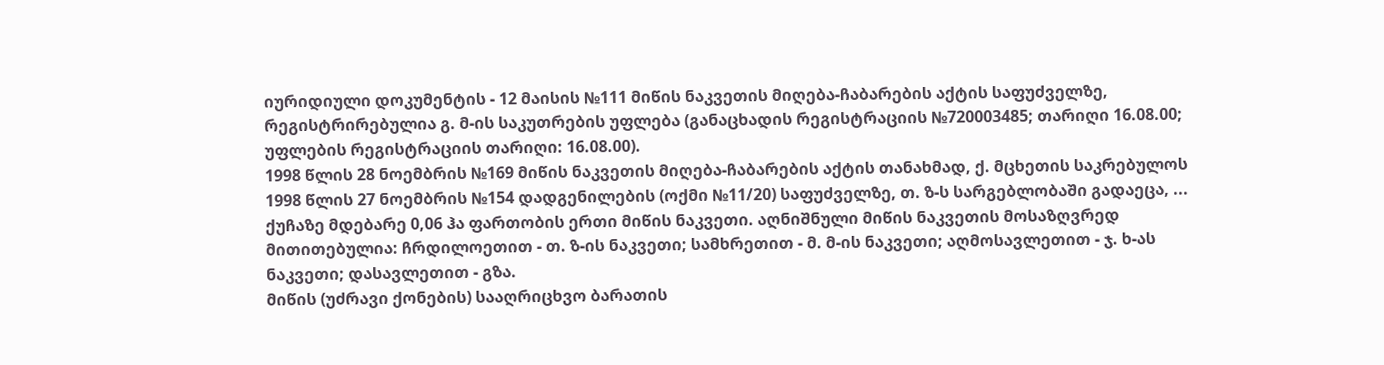იურიდიული დოკუმენტის - 12 მაისის №111 მიწის ნაკვეთის მიღება-ჩაბარების აქტის საფუძველზე, რეგისტრირებულია გ. მ-ის საკუთრების უფლება (განაცხადის რეგისტრაციის №720003485; თარიღი 16.08.00; უფლების რეგისტრაციის თარიღი: 16.08.00).
1998 წლის 28 ნოემბრის №169 მიწის ნაკვეთის მიღება-ჩაბარების აქტის თანახმად, ქ. მცხეთის საკრებულოს 1998 წლის 27 ნოემბრის №154 დადგენილების (ოქმი №11/20) საფუძველზე, თ. ზ-ს სარგებლობაში გადაეცა, ... ქუჩაზე მდებარე 0,06 ჰა ფართობის ერთი მიწის ნაკვეთი. აღნიშნული მიწის ნაკვეთის მოსაზღვრედ მითითებულია: ჩრდილოეთით - თ. ზ-ის ნაკვეთი; სამხრეთით - მ. მ-ის ნაკვეთი; აღმოსავლეთით - ჯ. ხ-ას ნაკვეთი; დასავლეთით - გზა.
მიწის (უძრავი ქონების) სააღრიცხვო ბარათის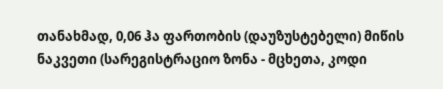თანახმად, 0,06 ჰა ფართობის (დაუზუსტებელი) მიწის ნაკვეთი (სარეგისტრაციო ზონა - მცხეთა, კოდი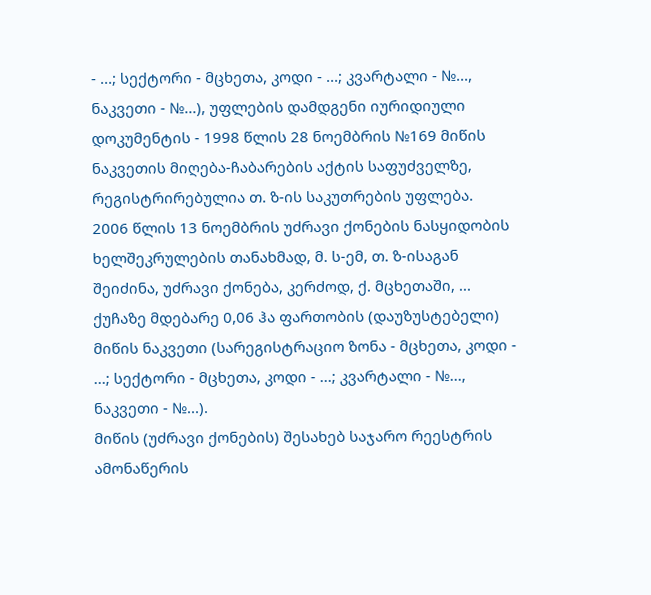- ...; სექტორი - მცხეთა, კოდი - ...; კვარტალი - №..., ნაკვეთი - №...), უფლების დამდგენი იურიდიული დოკუმენტის - 1998 წლის 28 ნოემბრის №169 მიწის ნაკვეთის მიღება-ჩაბარების აქტის საფუძველზე, რეგისტრირებულია თ. ზ-ის საკუთრების უფლება.
2006 წლის 13 ნოემბრის უძრავი ქონების ნასყიდობის ხელშეკრულების თანახმად, მ. ს-ემ, თ. ზ-ისაგან შეიძინა, უძრავი ქონება, კერძოდ, ქ. მცხეთაში, ... ქუჩაზე მდებარე 0,06 ჰა ფართობის (დაუზუსტებელი) მიწის ნაკვეთი (სარეგისტრაციო ზონა - მცხეთა, კოდი - ...; სექტორი - მცხეთა, კოდი - ...; კვარტალი - №..., ნაკვეთი - №...).
მიწის (უძრავი ქონების) შესახებ საჯარო რეესტრის ამონაწერის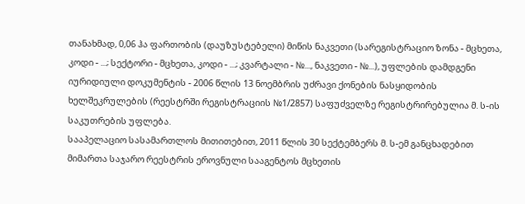თანახმად, 0,06 ჰა ფართობის (დაუზუსტებელი) მიწის ნაკვეთი (სარეგისტრაციო ზონა - მცხეთა, კოდი - ...; სექტორი - მცხეთა, კოდი - ...; კვარტალი - №..., ნაკვეთი - №...), უფლების დამდგენი იურიდიული დოკუმენტის - 2006 წლის 13 ნოემბრის უძრავი ქონების ნასყიდობის ხელშეკრულების (რეესტრში რეგისტრაციის №1/2857) საფუძველზე რეგისტრირებულია მ. ს-ის საკუთრების უფლება.
სააპელაციო სასამართლოს მითითებით, 2011 წლის 30 სექტემბერს მ. ს-ემ განცხადებით მიმართა საჯარო რეესტრის ეროვნული სააგენტოს მცხეთის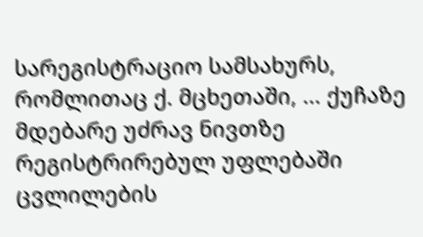სარეგისტრაციო სამსახურს, რომლითაც ქ. მცხეთაში, ... ქუჩაზე მდებარე უძრავ ნივთზე რეგისტრირებულ უფლებაში ცვლილების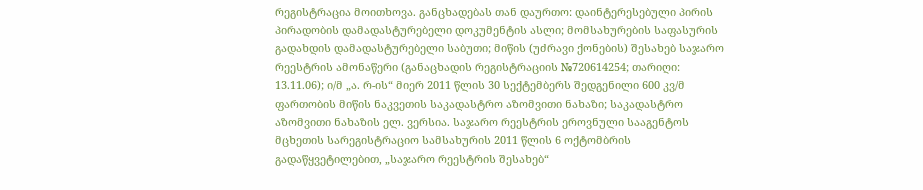რეგისტრაცია მოითხოვა. განცხადებას თან დაურთო: დაინტერესებული პირის პირადობის დამადასტურებელი დოკუმენტის ასლი; მომსახურების საფასურის გადახდის დამადასტურებელი საბუთი; მიწის (უძრავი ქონების) შესახებ საჯარო რეესტრის ამონაწერი (განაცხადის რეგისტრაციის №720614254; თარიღი: 13.11.06); ი/მ „ა. რ-ის“ მიერ 2011 წლის 30 სექტემბერს შედგენილი 600 კვ/მ ფართობის მიწის ნაკვეთის საკადასტრო აზომვითი ნახაზი; საკადასტრო აზომვითი ნახაზის ელ. ვერსია. საჯარო რეესტრის ეროვნული სააგენტოს მცხეთის სარეგისტრაციო სამსახურის 2011 წლის 6 ოქტომბრის გადაწყვეტილებით, „საჯარო რეესტრის შესახებ“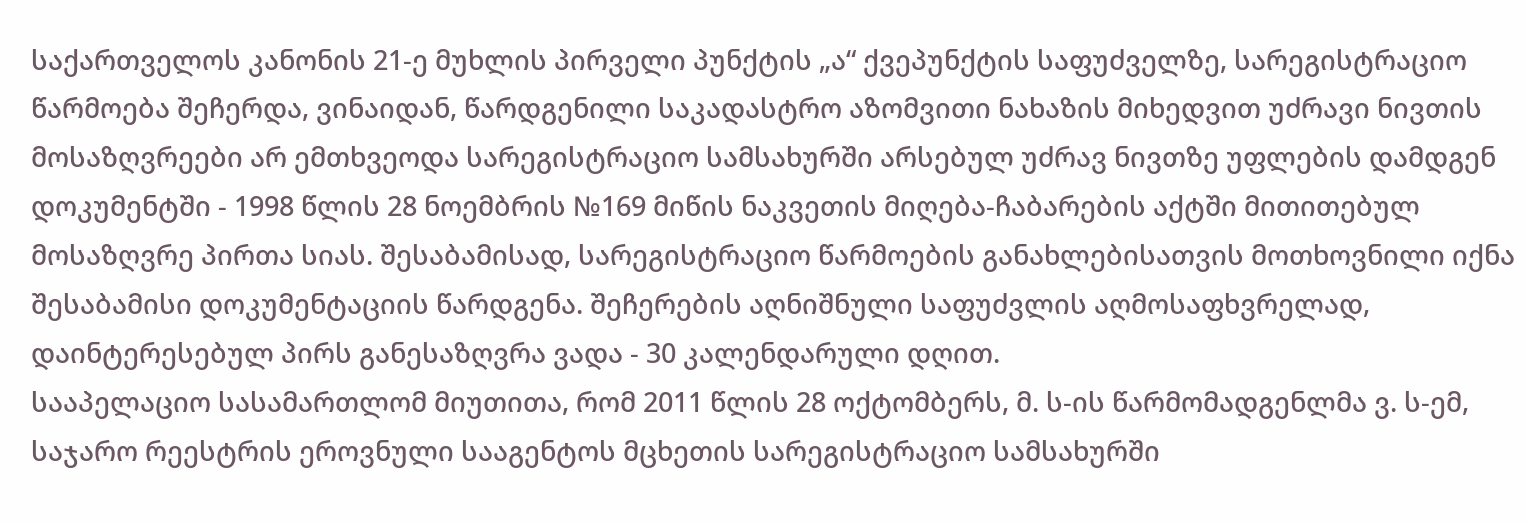საქართველოს კანონის 21-ე მუხლის პირველი პუნქტის „ა“ ქვეპუნქტის საფუძველზე, სარეგისტრაციო წარმოება შეჩერდა, ვინაიდან, წარდგენილი საკადასტრო აზომვითი ნახაზის მიხედვით უძრავი ნივთის მოსაზღვრეები არ ემთხვეოდა სარეგისტრაციო სამსახურში არსებულ უძრავ ნივთზე უფლების დამდგენ დოკუმენტში - 1998 წლის 28 ნოემბრის №169 მიწის ნაკვეთის მიღება-ჩაბარების აქტში მითითებულ მოსაზღვრე პირთა სიას. შესაბამისად, სარეგისტრაციო წარმოების განახლებისათვის მოთხოვნილი იქნა შესაბამისი დოკუმენტაციის წარდგენა. შეჩერების აღნიშნული საფუძვლის აღმოსაფხვრელად, დაინტერესებულ პირს განესაზღვრა ვადა - 30 კალენდარული დღით.
სააპელაციო სასამართლომ მიუთითა, რომ 2011 წლის 28 ოქტომბერს, მ. ს-ის წარმომადგენლმა ვ. ს-ემ, საჯარო რეესტრის ეროვნული სააგენტოს მცხეთის სარეგისტრაციო სამსახურში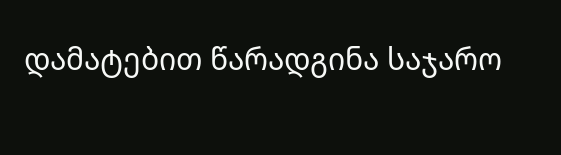დამატებით წარადგინა საჯარო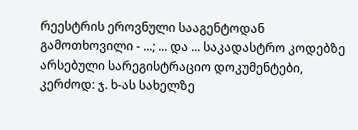რეესტრის ეროვნული სააგენტოდან გამოთხოვილი - ...; ... და ... საკადასტრო კოდებზე არსებული სარეგისტრაციო დოკუმენტები, კერძოდ: ჯ. ხ-ას სახელზე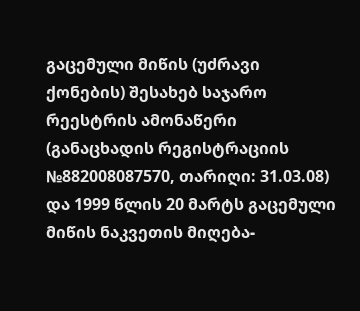გაცემული მიწის (უძრავი ქონების) შესახებ საჯარო რეესტრის ამონაწერი (განაცხადის რეგისტრაციის №882008087570, თარიღი: 31.03.08) და 1999 წლის 20 მარტს გაცემული მიწის ნაკვეთის მიღება-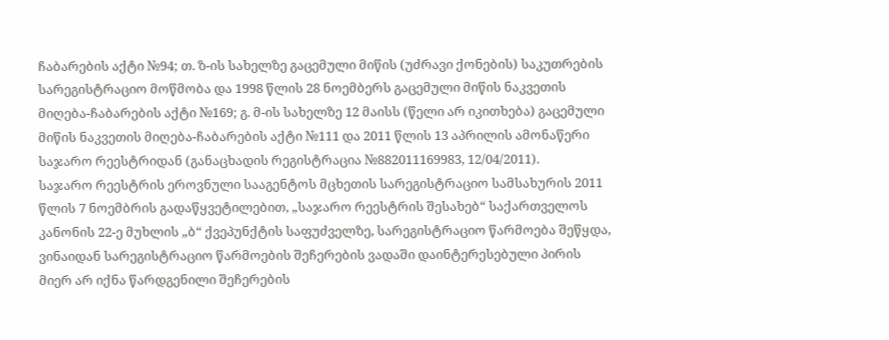ჩაბარების აქტი №94; თ. ზ-ის სახელზე გაცემული მიწის (უძრავი ქონების) საკუთრების სარეგისტრაციო მოწმობა და 1998 წლის 28 ნოემბერს გაცემული მიწის ნაკვეთის მიღება-ჩაბარების აქტი №169; გ. მ-ის სახელზე 12 მაისს (წელი არ იკითხება) გაცემული მიწის ნაკვეთის მიღება-ჩაბარების აქტი №111 და 2011 წლის 13 აპრილის ამონაწერი საჯარო რეესტრიდან (განაცხადის რეგისტრაცია №882011169983, 12/04/2011).
საჯარო რეესტრის ეროვნული სააგენტოს მცხეთის სარეგისტრაციო სამსახურის 2011 წლის 7 ნოემბრის გადაწყვეტილებით, „საჯარო რეესტრის შესახებ“ საქართველოს კანონის 22-ე მუხლის „ბ“ ქვეპუნქტის საფუძველზე, სარეგისტრაციო წარმოება შეწყდა, ვინაიდან სარეგისტრაციო წარმოების შეჩერების ვადაში დაინტერესებული პირის მიერ არ იქნა წარდგენილი შეჩერების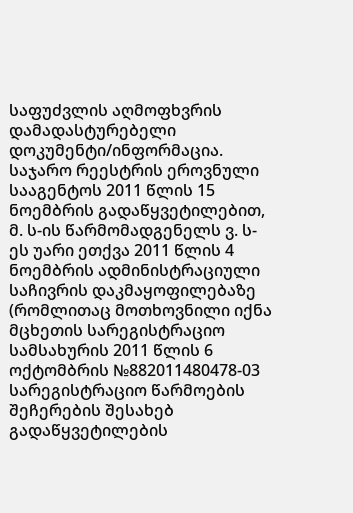საფუძვლის აღმოფხვრის დამადასტურებელი დოკუმენტი/ინფორმაცია.
საჯარო რეესტრის ეროვნული სააგენტოს 2011 წლის 15 ნოემბრის გადაწყვეტილებით, მ. ს-ის წარმომადგენელს ვ. ს-ეს უარი ეთქვა 2011 წლის 4 ნოემბრის ადმინისტრაციული საჩივრის დაკმაყოფილებაზე (რომლითაც მოთხოვნილი იქნა მცხეთის სარეგისტრაციო სამსახურის 2011 წლის 6 ოქტომბრის №882011480478-03 სარეგისტრაციო წარმოების შეჩერების შესახებ გადაწყვეტილების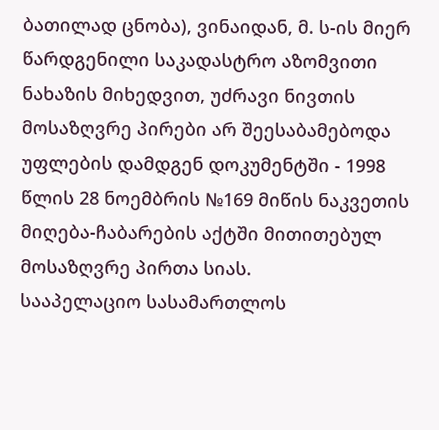ბათილად ცნობა), ვინაიდან, მ. ს-ის მიერ წარდგენილი საკადასტრო აზომვითი ნახაზის მიხედვით, უძრავი ნივთის მოსაზღვრე პირები არ შეესაბამებოდა უფლების დამდგენ დოკუმენტში - 1998 წლის 28 ნოემბრის №169 მიწის ნაკვეთის მიღება-ჩაბარების აქტში მითითებულ მოსაზღვრე პირთა სიას.
სააპელაციო სასამართლოს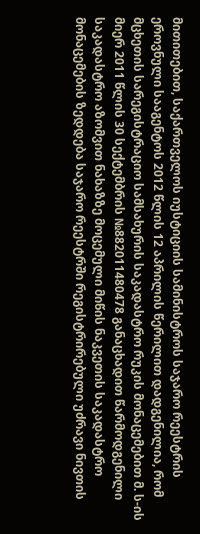მითითებით, საქართველოს იუსტიციის სამინისტროს საჯარო რეესტრის ეროვნული სააგენტოს 2012 წლის 12 აპრილის წერილით დადგენილია, რომ მცხეთის სარეგისტრაციო სამსახურის საკადასტრო რუკის მონაცემებით მ. ს-ის მიერ 2011 წლის 30 სექტემბრის №882011480478 განაცხადით წარმოდგენილი საკადასტრო აზომვით ნახაზზე მოცემული მიწის ნაკვეთის საკადასტრო მონაცემების ზედდება საჯარო რეესტრში რეგისტრირებული უძრავი ნივთის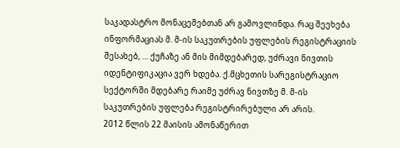საკადასტრო მონაცემებთან არ გამოვლინდა. რაც შეეხება ინფორმაციას მ. მ-ის საკუთრების უფლების რეგისტრაციის შესახებ, ... ქუჩაზე ან მის მიმდებარედ, უძრავი ნივთის იდენტიფიკაცია ვერ ხდება. ქ.მცხეთის სარეგისტრაციო სექტორში მდებარე რაიმე უძრავ ნივთზე მ. მ-ის საკუთრების უფლება რეგისტრირებული არ არის.
2012 წლის 22 მაისის ამონაწერით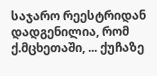საჯარო რეესტრიდან დადგენილია, რომ ქ.მცხეთაში, ... ქუჩაზე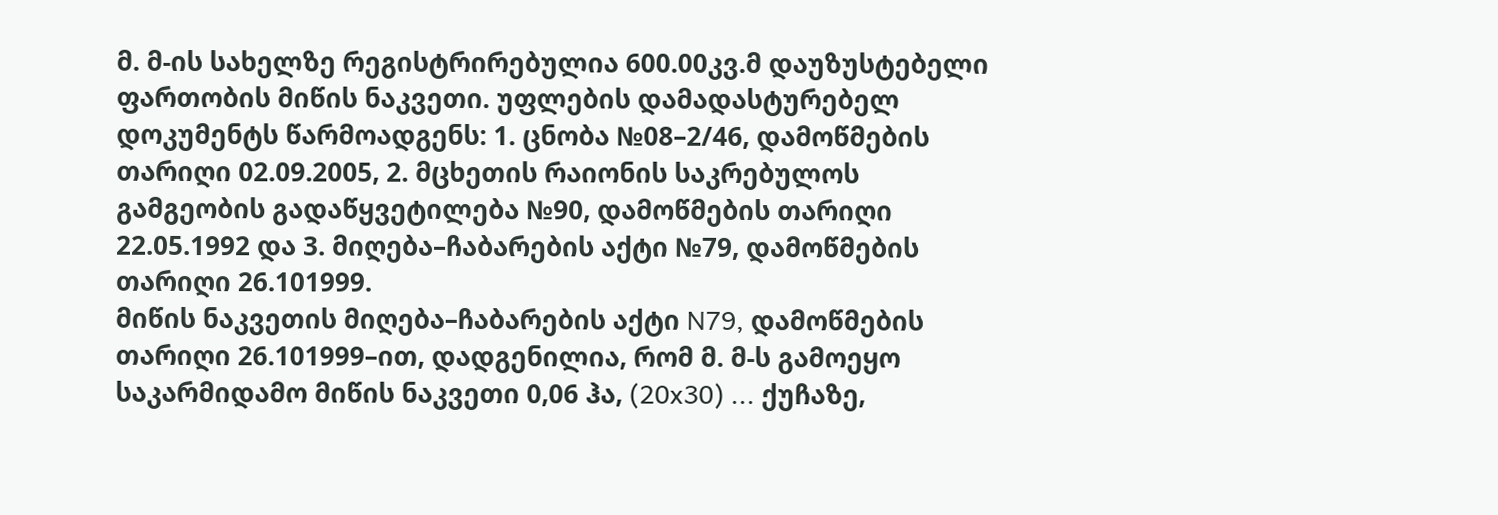მ. მ-ის სახელზე რეგისტრირებულია 600.00კვ.მ დაუზუსტებელი ფართობის მიწის ნაკვეთი. უფლების დამადასტურებელ დოკუმენტს წარმოადგენს: 1. ცნობა №08–2/46, დამოწმების თარიღი 02.09.2005, 2. მცხეთის რაიონის საკრებულოს გამგეობის გადაწყვეტილება №90, დამოწმების თარიღი 22.05.1992 და 3. მიღება–ჩაბარების აქტი №79, დამოწმების თარიღი 26.101999.
მიწის ნაკვეთის მიღება–ჩაბარების აქტი N79, დამოწმების თარიღი 26.101999–ით, დადგენილია, რომ მ. მ-ს გამოეყო საკარმიდამო მიწის ნაკვეთი 0,06 ჰა, (20x30) ... ქუჩაზე,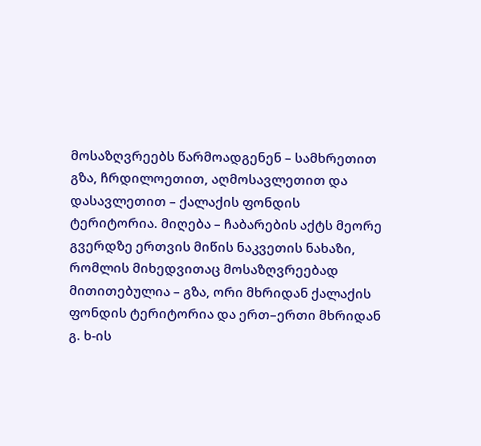მოსაზღვრეებს წარმოადგენენ – სამხრეთით გზა, ჩრდილოეთით, აღმოსავლეთით და დასავლეთით – ქალაქის ფონდის ტერიტორია. მიღება – ჩაბარების აქტს მეორე გვერდზე ერთვის მიწის ნაკვეთის ნახაზი, რომლის მიხედვითაც მოსაზღვრეებად მითითებულია – გზა, ორი მხრიდან ქალაქის ფონდის ტერიტორია და ერთ–ერთი მხრიდან გ. ხ-ის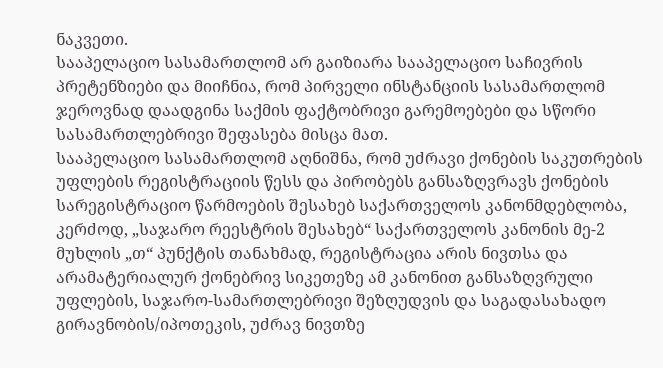ნაკვეთი.
სააპელაციო სასამართლომ არ გაიზიარა სააპელაციო საჩივრის პრეტენზიები და მიიჩნია, რომ პირველი ინსტანციის სასამართლომ ჯეროვნად დაადგინა საქმის ფაქტობრივი გარემოებები და სწორი სასამართლებრივი შეფასება მისცა მათ.
სააპელაციო სასამართლომ აღნიშნა, რომ უძრავი ქონების საკუთრების უფლების რეგისტრაციის წესს და პირობებს განსაზღვრავს ქონების სარეგისტრაციო წარმოების შესახებ საქართველოს კანონმდებლობა, კერძოდ, „საჯარო რეესტრის შესახებ“ საქართველოს კანონის მე-2 მუხლის „თ“ პუნქტის თანახმად, რეგისტრაცია არის ნივთსა და არამატერიალურ ქონებრივ სიკეთეზე ამ კანონით განსაზღვრული უფლების, საჯარო-სამართლებრივი შეზღუდვის და საგადასახადო გირავნობის/იპოთეკის, უძრავ ნივთზე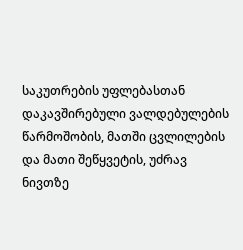საკუთრების უფლებასთან დაკავშირებული ვალდებულების წარმოშობის, მათში ცვლილების და მათი შეწყვეტის, უძრავ ნივთზე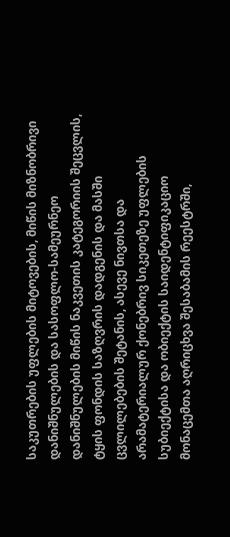საკუთრების უფლების მიტოვების, მიწის მიზნობრივი დანიშნულების და სასოფლო-სამეურნეო დანიშნულების მიწის ნაკვეთის კატეგორიის შეცვლის, ტყის ფონდის საზღვრის დადგენის და მასში ცვლილებების შეტანის, ასევე ნივთსა და არამატერიალურ ქონებრივ სიკეთეზე უფლების სუბიექტისა და ობიექტის საიდენტიფიკაციო მონაცემთა აღრიცხვა შესაბამის რეესტრში,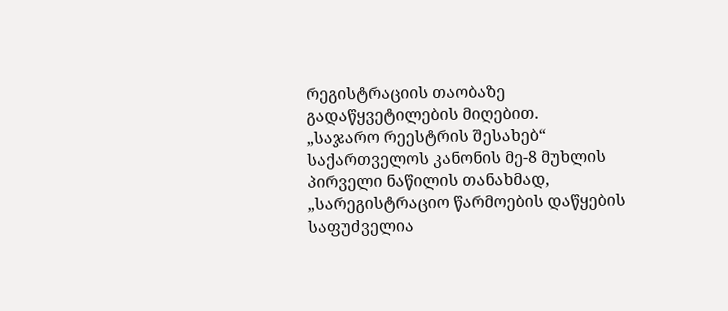რეგისტრაციის თაობაზე გადაწყვეტილების მიღებით.
„საჯარო რეესტრის შესახებ“ საქართველოს კანონის მე-8 მუხლის პირველი ნაწილის თანახმად, „სარეგისტრაციო წარმოების დაწყების საფუძველია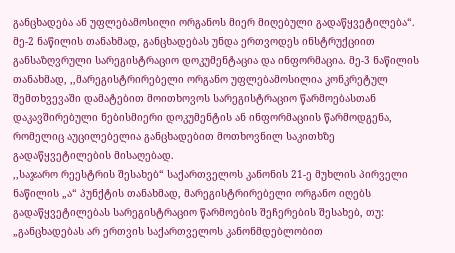განცხადება ან უფლებამოსილი ორგანოს მიერ მიღებული გადაწყვეტილება“. მე-2 ნაწილის თანახმად, განცხადებას უნდა ერთვოდეს ინსტრუქციით განსაზღვრული სარეგისტრაციო დოკუმენტაცია და ინფორმაცია. მე-3 ნაწილის თანახმად, ,,მარეგისტრირებელი ორგანო უფლებამოსილია კონკრეტულ შემთხვევაში დამატებით მოითხოვოს სარეგისტრაციო წარმოებასთან დაკავშირებული ნებისმიერი დოკუმენტის ან ინფორმაციის წარმოდგენა, რომელიც აუცილებელია განცხადებით მოთხოვნილ საკითხზე გადაწყვეტილების მისაღებად.
,,საჯარო რეესტრის შესახებ“ საქართველოს კანონის 21-ე მუხლის პირველი ნაწილის „ა“ პუნქტის თანახმად, მარეგისტრირებელი ორგანო იღებს გადაწყვეტილებას სარეგისტრაციო წარმოების შეჩერების შესახებ, თუ: „განცხადებას არ ერთვის საქართველოს კანონმდებლობით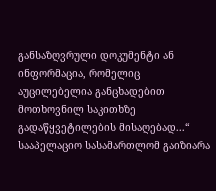განსაზღვრული დოკუმენტი ან ინფორმაცია, რომელიც აუცილებელია განცხადებით მოთხოვნილ საკითხზე გადაწყვეტილების მისაღებად...“
სააპელაციო სასამართლომ გაიზიარა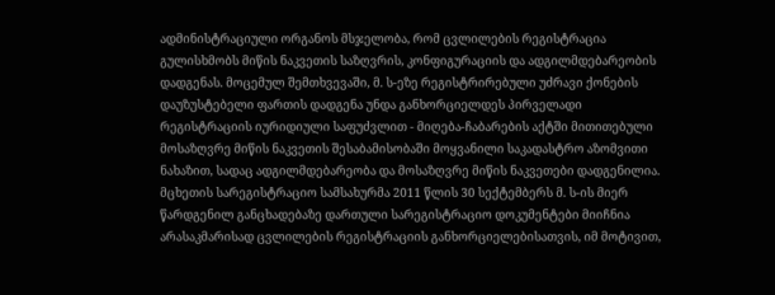ადმინისტრაციული ორგანოს მსჯელობა, რომ ცვლილების რეგისტრაცია გულისხმობს მიწის ნაკვეთის საზღვრის, კონფიგურაციის და ადგილმდებარეობის დადგენას. მოცემულ შემთხვევაში, მ. ს-ეზე რეგისტრირებული უძრავი ქონების დაუზუსტებელი ფართის დადგენა უნდა განხორციელდეს პირველადი რეგისტრაციის იურიდიული საფუძვლით - მიღება-ჩაბარების აქტში მითითებული მოსაზღვრე მიწის ნაკვეთის შესაბამისობაში მოყვანილი საკადასტრო აზომვითი ნახაზით, სადაც ადგილმდებარეობა და მოსაზღვრე მიწის ნაკვეთები დადგენილია.
მცხეთის სარეგისტრაციო სამსახურმა 2011 წლის 30 სექტემბერს მ. ს-ის მიერ წარდგენილ განცხადებაზე დართული სარეგისტრაციო დოკუმენტები მიიჩნია არასაკმარისად ცვლილების რეგისტრაციის განხორციელებისათვის, იმ მოტივით,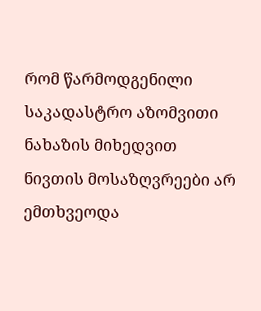რომ წარმოდგენილი საკადასტრო აზომვითი ნახაზის მიხედვით ნივთის მოსაზღვრეები არ ემთხვეოდა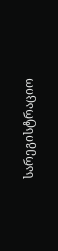სარეგისტრაციო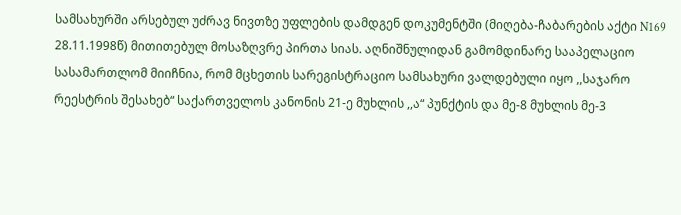სამსახურში არსებულ უძრავ ნივთზე უფლების დამდგენ დოკუმენტში (მიღება-ჩაბარების აქტი N169 28.11.1998წ) მითითებულ მოსაზღვრე პირთა სიას. აღნიშნულიდან გამომდინარე სააპელაციო სასამართლომ მიიჩნია, რომ მცხეთის სარეგისტრაციო სამსახური ვალდებული იყო ,,საჯარო რეესტრის შესახებ“ საქართველოს კანონის 21-ე მუხლის ,,ა“ პუნქტის და მე-8 მუხლის მე-3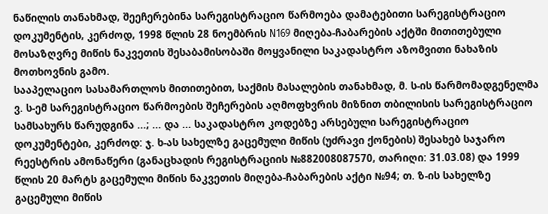ნაწილის თანახმად, შეეჩერებინა სარეგისტრაციო წარმოება დამატებითი სარეგისტრაციო დოკუმენტის, კერძოდ, 1998 წლის 28 ნოემბრის N169 მიღება-ჩაბარების აქტში მითითებული მოსაზღვრე მიწის ნაკვეთის შესაბამისობაში მოყვანილი საკადასტრო აზომვითი ნახაზის მოთხოვნის გამო.
სააპელაციო სასამართლოს მითითებით, საქმის მასალების თანახმად, მ. ს-ის წარმომადგენელმა ვ. ს-ემ სარეგისტრაციო წარმოების შეჩერების აღმოფხვრის მიზნით თბილისის სარეგისტრაციო სამსახურს წარუდგინა ...; ... და ... საკადასტრო კოდებზე არსებული სარეგისტრაციო დოკუმენტები, კერძოდ: ჯ. ხ-ას სახელზე გაცემული მიწის (უძრავი ქონების) შესახებ საჯარო რეესტრის ამონაწერი (განაცხადის რეგისტრაციის №882008087570, თარიღი: 31.03.08) და 1999 წლის 20 მარტს გაცემული მიწის ნაკვეთის მიღება-ჩაბარების აქტი №94; თ. ზ-ის სახელზე გაცემული მიწის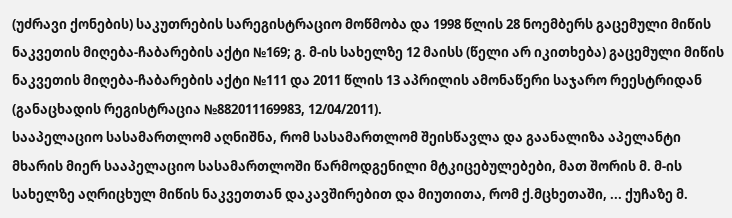(უძრავი ქონების) საკუთრების სარეგისტრაციო მოწმობა და 1998 წლის 28 ნოემბერს გაცემული მიწის ნაკვეთის მიღება-ჩაბარების აქტი №169; გ. მ-ის სახელზე 12 მაისს (წელი არ იკითხება) გაცემული მიწის ნაკვეთის მიღება-ჩაბარების აქტი №111 და 2011 წლის 13 აპრილის ამონაწერი საჯარო რეესტრიდან (განაცხადის რეგისტრაცია №882011169983, 12/04/2011).
სააპელაციო სასამართლომ აღნიშნა, რომ სასამართლომ შეისწავლა და გაანალიზა აპელანტი მხარის მიერ სააპელაციო სასამართლოში წარმოდგენილი მტკიცებულებები, მათ შორის მ. მ-ის სახელზე აღრიცხულ მიწის ნაკვეთთან დაკავშირებით და მიუთითა, რომ ქ.მცხეთაში, ... ქუჩაზე მ.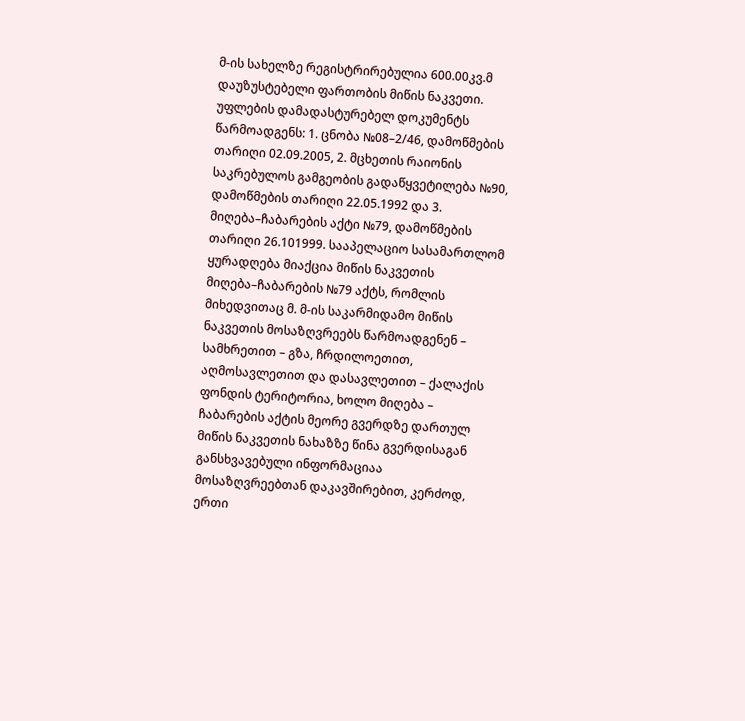მ-ის სახელზე რეგისტრირებულია 600.00კვ.მ დაუზუსტებელი ფართობის მიწის ნაკვეთი. უფლების დამადასტურებელ დოკუმენტს წარმოადგენს: 1. ცნობა №08–2/46, დამოწმების თარიღი 02.09.2005, 2. მცხეთის რაიონის საკრებულოს გამგეობის გადაწყვეტილება №90, დამოწმების თარიღი 22.05.1992 და 3. მიღება–ჩაბარების აქტი №79, დამოწმების თარიღი 26.101999. სააპელაციო სასამართლომ ყურადღება მიაქცია მიწის ნაკვეთის მიღება–ჩაბარების №79 აქტს, რომლის მიხედვითაც მ. მ-ის საკარმიდამო მიწის ნაკვეთის მოსაზღვრეებს წარმოადგენენ – სამხრეთით – გზა, ჩრდილოეთით, აღმოსავლეთით და დასავლეთით – ქალაქის ფონდის ტერიტორია, ხოლო მიღება – ჩაბარების აქტის მეორე გვერდზე დართულ მიწის ნაკვეთის ნახაზზე წინა გვერდისაგან განსხვავებული ინფორმაციაა მოსაზღვრეებთან დაკავშირებით, კერძოდ, ერთი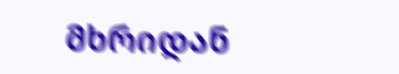მხრიდან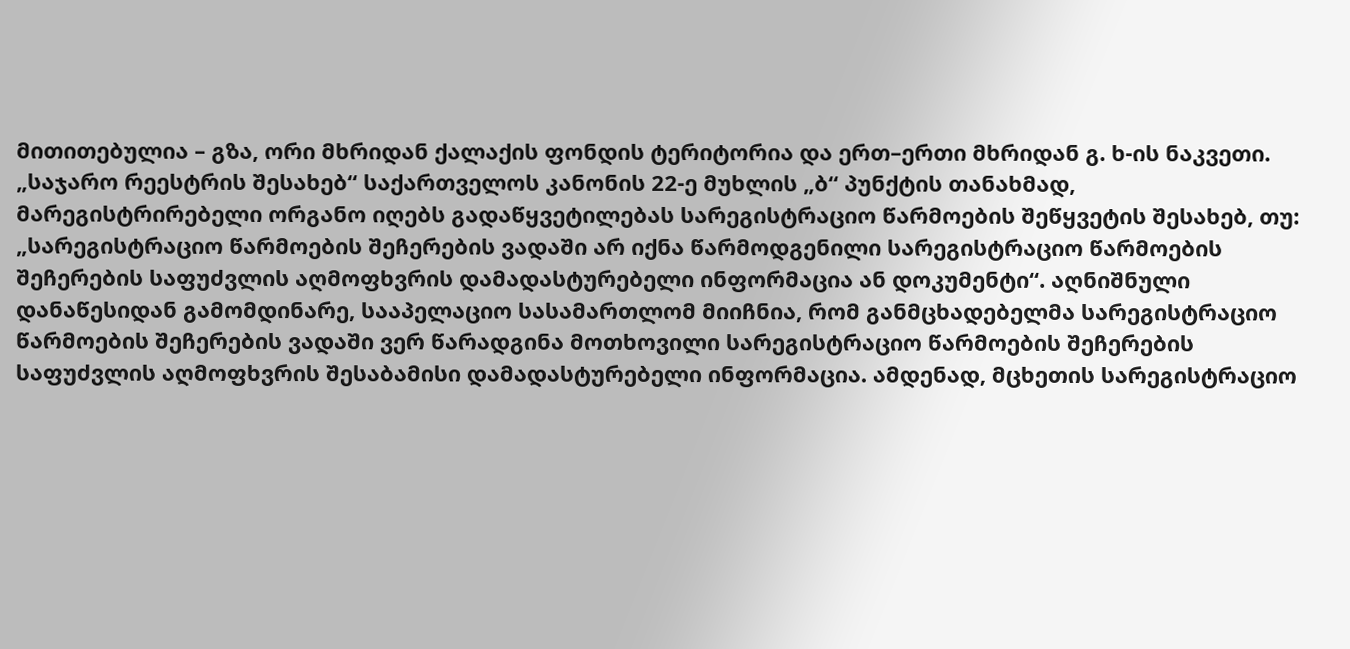მითითებულია – გზა, ორი მხრიდან ქალაქის ფონდის ტერიტორია და ერთ–ერთი მხრიდან გ. ხ-ის ნაკვეთი.
„საჯარო რეესტრის შესახებ“ საქართველოს კანონის 22-ე მუხლის „ბ“ პუნქტის თანახმად, მარეგისტრირებელი ორგანო იღებს გადაწყვეტილებას სარეგისტრაციო წარმოების შეწყვეტის შესახებ, თუ: „სარეგისტრაციო წარმოების შეჩერების ვადაში არ იქნა წარმოდგენილი სარეგისტრაციო წარმოების შეჩერების საფუძვლის აღმოფხვრის დამადასტურებელი ინფორმაცია ან დოკუმენტი“. აღნიშნული დანაწესიდან გამომდინარე, სააპელაციო სასამართლომ მიიჩნია, რომ განმცხადებელმა სარეგისტრაციო წარმოების შეჩერების ვადაში ვერ წარადგინა მოთხოვილი სარეგისტრაციო წარმოების შეჩერების საფუძვლის აღმოფხვრის შესაბამისი დამადასტურებელი ინფორმაცია. ამდენად, მცხეთის სარეგისტრაციო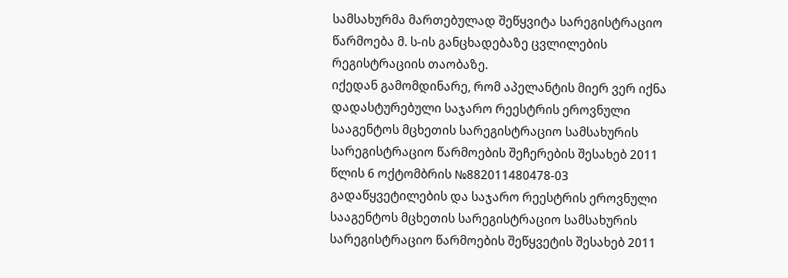სამსახურმა მართებულად შეწყვიტა სარეგისტრაციო წარმოება მ. ს-ის განცხადებაზე ცვლილების რეგისტრაციის თაობაზე.
იქედან გამომდინარე, რომ აპელანტის მიერ ვერ იქნა დადასტურებული საჯარო რეესტრის ეროვნული სააგენტოს მცხეთის სარეგისტრაციო სამსახურის სარეგისტრაციო წარმოების შეჩერების შესახებ 2011 წლის 6 ოქტომბრის №882011480478-03 გადაწყვეტილების და საჯარო რეესტრის ეროვნული სააგენტოს მცხეთის სარეგისტრაციო სამსახურის სარეგისტრაციო წარმოების შეწყვეტის შესახებ 2011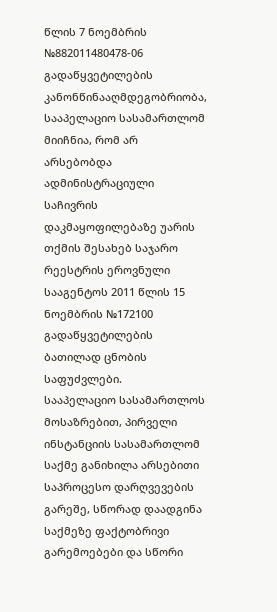წლის 7 ნოემბრის №882011480478-06 გადაწყვეტილების კანონწინააღმდეგობრიობა, სააპელაციო სასამართლომ მიიჩნია, რომ არ არსებობდა ადმინისტრაციული საჩივრის დაკმაყოფილებაზე უარის თქმის შესახებ საჯარო რეესტრის ეროვნული სააგენტოს 2011 წლის 15 ნოემბრის №172100 გადაწყვეტილების ბათილად ცნობის საფუძვლები.
სააპელაციო სასამართლოს მოსაზრებით, პირველი ინსტანციის სასამართლომ საქმე განიხილა არსებითი საპროცესო დარღვევების გარეშე, სწორად დაადგინა საქმეზე ფაქტობრივი გარემოებები და სწორი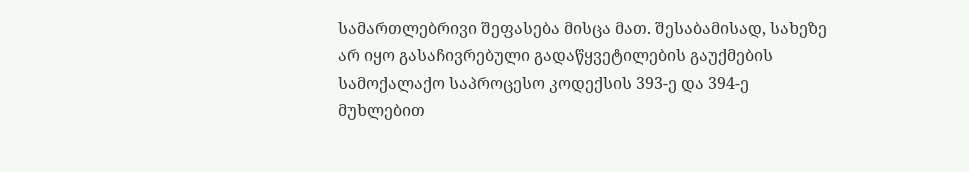სამართლებრივი შეფასება მისცა მათ. შესაბამისად, სახეზე არ იყო გასაჩივრებული გადაწყვეტილების გაუქმების სამოქალაქო საპროცესო კოდექსის 393-ე და 394-ე მუხლებით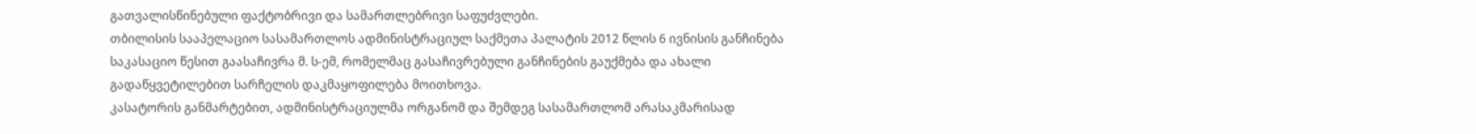გათვალისწინებული ფაქტობრივი და სამართლებრივი საფუძვლები.
თბილისის სააპელაციო სასამართლოს ადმინისტრაციულ საქმეთა პალატის 2012 წლის 6 ივნისის განჩინება საკასაციო წესით გაასაჩივრა მ. ს-ემ, რომელმაც გასაჩივრებული განჩინების გაუქმება და ახალი გადაწყვეტილებით სარჩელის დაკმაყოფილება მოითხოვა.
კასატორის განმარტებით, ადმინისტრაციულმა ორგანომ და შემდეგ სასამართლომ არასაკმარისად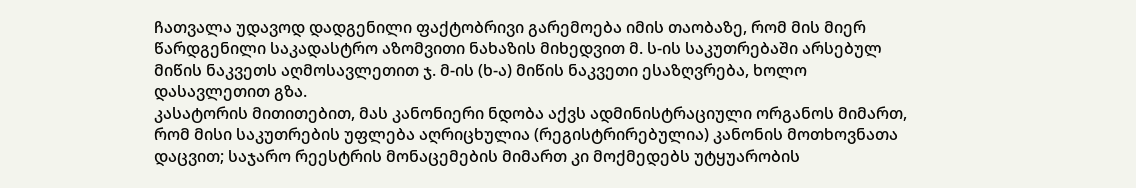ჩათვალა უდავოდ დადგენილი ფაქტობრივი გარემოება იმის თაობაზე, რომ მის მიერ წარდგენილი საკადასტრო აზომვითი ნახაზის მიხედვით მ. ს-ის საკუთრებაში არსებულ მიწის ნაკვეთს აღმოსავლეთით ჯ. მ-ის (ხ-ა) მიწის ნაკვეთი ესაზღვრება, ხოლო დასავლეთით გზა.
კასატორის მითითებით, მას კანონიერი ნდობა აქვს ადმინისტრაციული ორგანოს მიმართ, რომ მისი საკუთრების უფლება აღრიცხულია (რეგისტრირებულია) კანონის მოთხოვნათა დაცვით; საჯარო რეესტრის მონაცემების მიმართ კი მოქმედებს უტყუარობის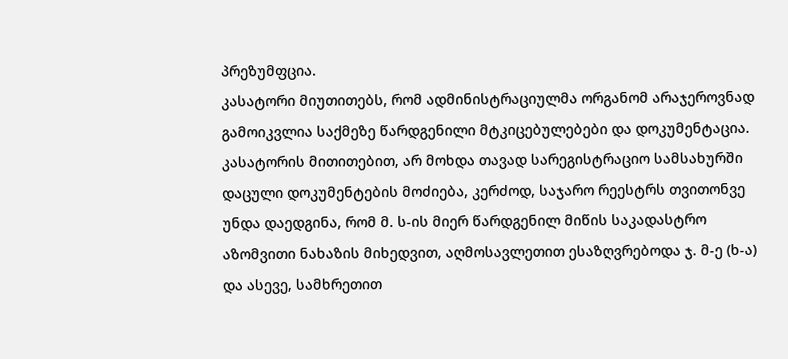პრეზუმფცია.
კასატორი მიუთითებს, რომ ადმინისტრაციულმა ორგანომ არაჯეროვნად გამოიკვლია საქმეზე წარდგენილი მტკიცებულებები და დოკუმენტაცია. კასატორის მითითებით, არ მოხდა თავად სარეგისტრაციო სამსახურში დაცული დოკუმენტების მოძიება, კერძოდ, საჯარო რეესტრს თვითონვე უნდა დაედგინა, რომ მ. ს-ის მიერ წარდგენილ მიწის საკადასტრო აზომვითი ნახაზის მიხედვით, აღმოსავლეთით ესაზღვრებოდა ჯ. მ-ე (ხ-ა) და ასევე, სამხრეთით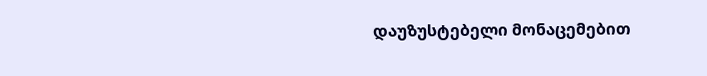დაუზუსტებელი მონაცემებით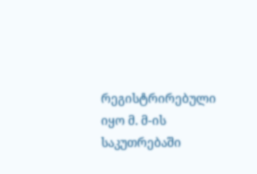რეგისტრირებული იყო მ. მ-ის საკუთრებაში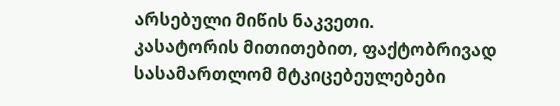არსებული მიწის ნაკვეთი.
კასატორის მითითებით, ფაქტობრივად სასამართლომ მტკიცებეულებები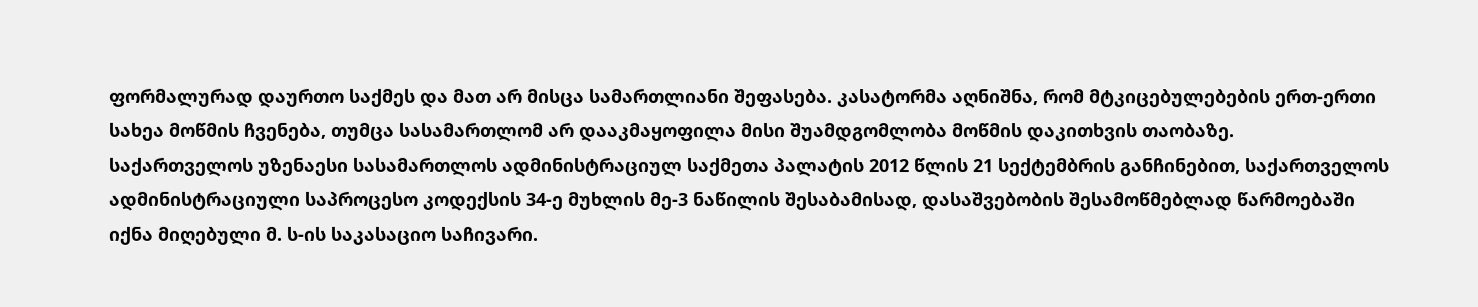ფორმალურად დაურთო საქმეს და მათ არ მისცა სამართლიანი შეფასება. კასატორმა აღნიშნა, რომ მტკიცებულებების ერთ-ერთი სახეა მოწმის ჩვენება, თუმცა სასამართლომ არ დააკმაყოფილა მისი შუამდგომლობა მოწმის დაკითხვის თაობაზე.
საქართველოს უზენაესი სასამართლოს ადმინისტრაციულ საქმეთა პალატის 2012 წლის 21 სექტემბრის განჩინებით, საქართველოს ადმინისტრაციული საპროცესო კოდექსის 34-ე მუხლის მე-3 ნაწილის შესაბამისად, დასაშვებობის შესამოწმებლად წარმოებაში იქნა მიღებული მ. ს-ის საკასაციო საჩივარი.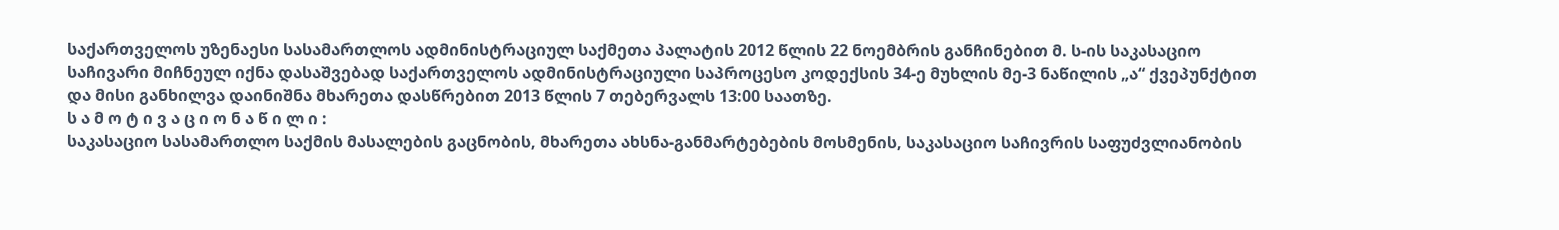საქართველოს უზენაესი სასამართლოს ადმინისტრაციულ საქმეთა პალატის 2012 წლის 22 ნოემბრის განჩინებით მ. ს-ის საკასაციო საჩივარი მიჩნეულ იქნა დასაშვებად საქართველოს ადმინისტრაციული საპროცესო კოდექსის 34-ე მუხლის მე-3 ნაწილის „ა“ ქვეპუნქტით და მისი განხილვა დაინიშნა მხარეთა დასწრებით 2013 წლის 7 თებერვალს 13:00 საათზე.
ს ა მ ო ტ ი ვ ა ც ი ო ნ ა წ ი ლ ი :
საკასაციო სასამართლო საქმის მასალების გაცნობის, მხარეთა ახსნა-განმარტებების მოსმენის, საკასაციო საჩივრის საფუძვლიანობის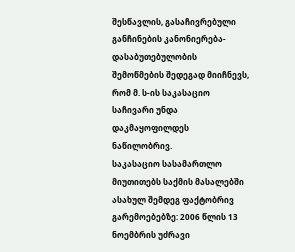შესწავლის, გასაჩივრებული განჩინების კანონიერება-დასაბუთებულობის შემოწმების შედეგად მიიჩნევს, რომ მ. ს-ის საკასაციო საჩივარი უნდა დაკმაყოფილდეს ნაწილობრივ.
საკასაციო სასამართლო მიუთითებს საქმის მასალებში ასახულ შემდეგ ფაქტობრივ გარემოებებზე: 2006 წლის 13 ნოემბრის უძრავი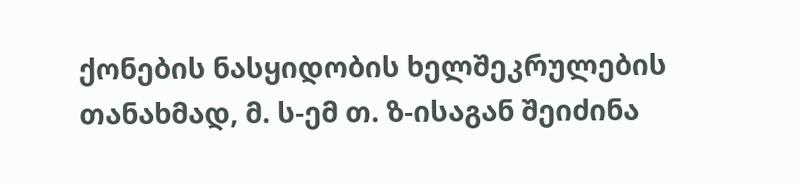ქონების ნასყიდობის ხელშეკრულების თანახმად, მ. ს-ემ თ. ზ-ისაგან შეიძინა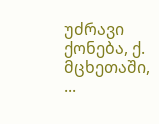უძრავი ქონება, ქ. მცხეთაში, ...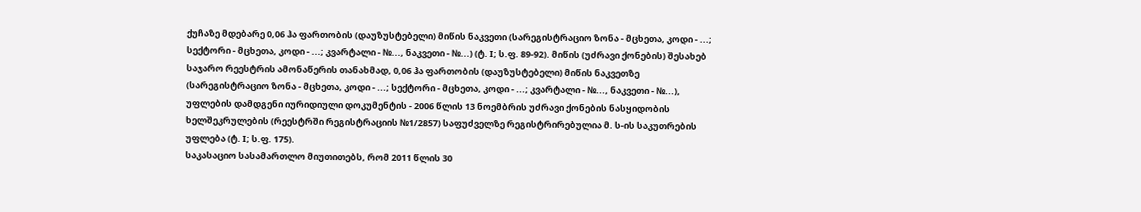ქუჩაზე მდებარე 0,06 ჰა ფართობის (დაუზუსტებელი) მიწის ნაკვეთი (სარეგისტრაციო ზონა - მცხეთა, კოდი - ...; სექტორი - მცხეთა, კოდი - ...; კვარტალი - №..., ნაკვეთი - №...) (ტ. I; ს.ფ. 89-92). მიწის (უძრავი ქონების) შესახებ საჯარო რეესტრის ამონაწერის თანახმად, 0,06 ჰა ფართობის (დაუზუსტებელი) მიწის ნაკვეთზე (სარეგისტრაციო ზონა - მცხეთა, კოდი - ...; სექტორი - მცხეთა, კოდი - ...; კვარტალი - №..., ნაკვეთი - №...), უფლების დამდგენი იურიდიული დოკუმენტის - 2006 წლის 13 ნოემბრის უძრავი ქონების ნასყიდობის ხელშეკრულების (რეესტრში რეგისტრაციის №1/2857) საფუძველზე რეგისტრირებულია მ. ს-ის საკუთრების უფლება (ტ. I; ს.ფ. 175).
საკასაციო სასამართლო მიუთითებს, რომ 2011 წლის 30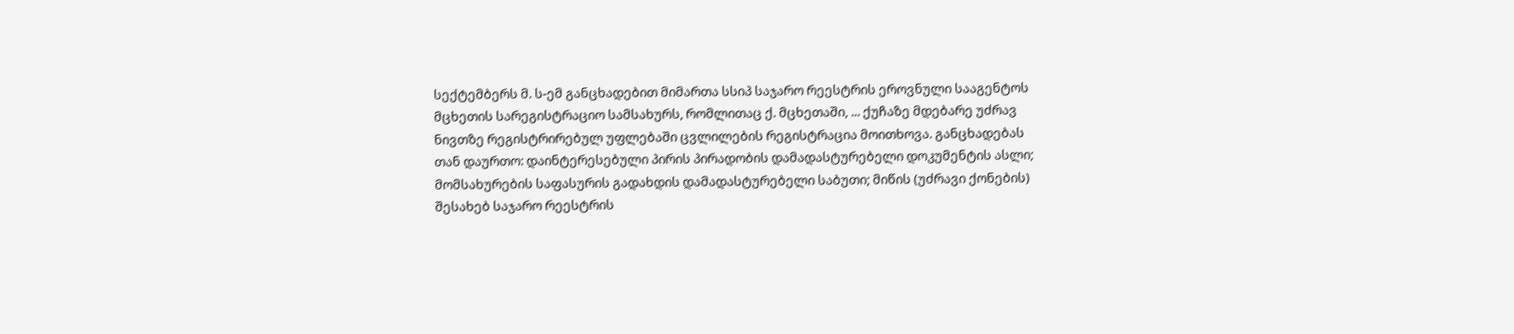სექტემბერს მ. ს-ემ განცხადებით მიმართა სსიპ საჯარო რეესტრის ეროვნული სააგენტოს მცხეთის სარეგისტრაციო სამსახურს, რომლითაც ქ. მცხეთაში, ... ქუჩაზე მდებარე უძრავ ნივთზე რეგისტრირებულ უფლებაში ცვლილების რეგისტრაცია მოითხოვა. განცხადებას თან დაურთო: დაინტერესებული პირის პირადობის დამადასტურებელი დოკუმენტის ასლი; მომსახურების საფასურის გადახდის დამადასტურებელი საბუთი; მიწის (უძრავი ქონების) შესახებ საჯარო რეესტრის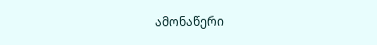ამონაწერი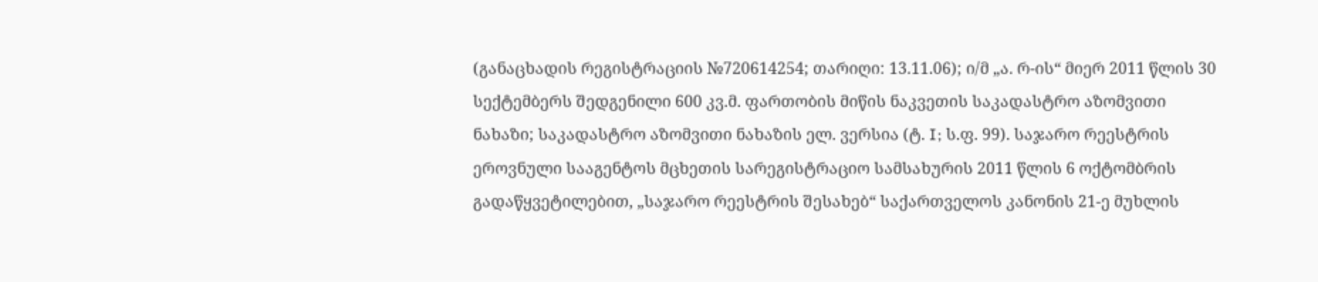(განაცხადის რეგისტრაციის №720614254; თარიღი: 13.11.06); ი/მ „ა. რ-ის“ მიერ 2011 წლის 30 სექტემბერს შედგენილი 600 კვ.მ. ფართობის მიწის ნაკვეთის საკადასტრო აზომვითი ნახაზი; საკადასტრო აზომვითი ნახაზის ელ. ვერსია (ტ. I; ს.ფ. 99). საჯარო რეესტრის ეროვნული სააგენტოს მცხეთის სარეგისტრაციო სამსახურის 2011 წლის 6 ოქტომბრის გადაწყვეტილებით, „საჯარო რეესტრის შესახებ“ საქართველოს კანონის 21-ე მუხლის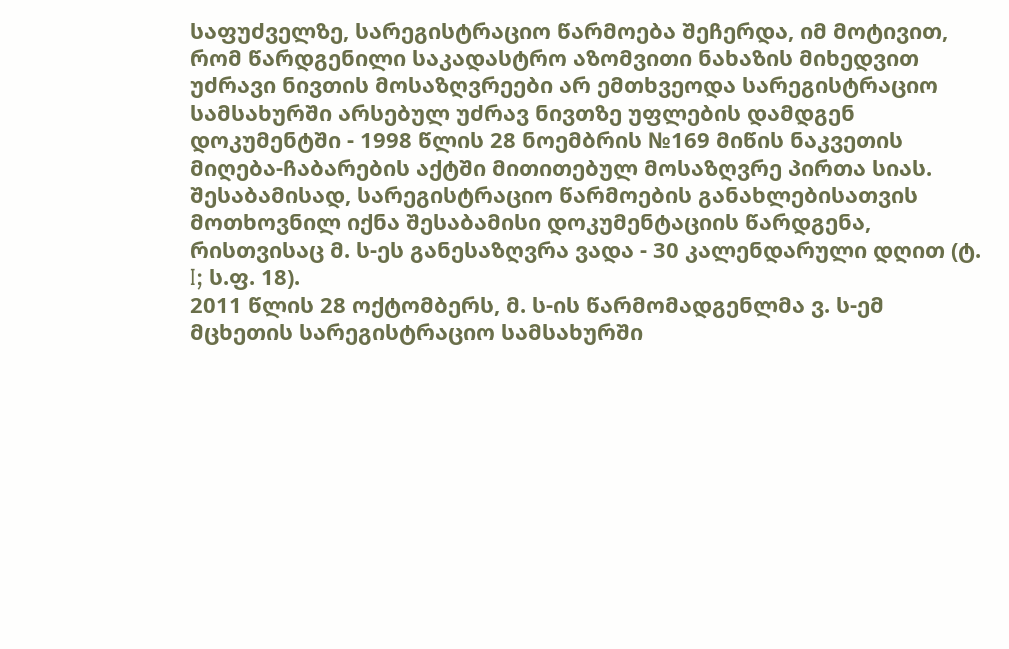საფუძველზე, სარეგისტრაციო წარმოება შეჩერდა, იმ მოტივით, რომ წარდგენილი საკადასტრო აზომვითი ნახაზის მიხედვით უძრავი ნივთის მოსაზღვრეები არ ემთხვეოდა სარეგისტრაციო სამსახურში არსებულ უძრავ ნივთზე უფლების დამდგენ დოკუმენტში - 1998 წლის 28 ნოემბრის №169 მიწის ნაკვეთის მიღება-ჩაბარების აქტში მითითებულ მოსაზღვრე პირთა სიას. შესაბამისად, სარეგისტრაციო წარმოების განახლებისათვის მოთხოვნილ იქნა შესაბამისი დოკუმენტაციის წარდგენა, რისთვისაც მ. ს-ეს განესაზღვრა ვადა - 30 კალენდარული დღით (ტ. I; ს.ფ. 18).
2011 წლის 28 ოქტომბერს, მ. ს-ის წარმომადგენლმა ვ. ს-ემ მცხეთის სარეგისტრაციო სამსახურში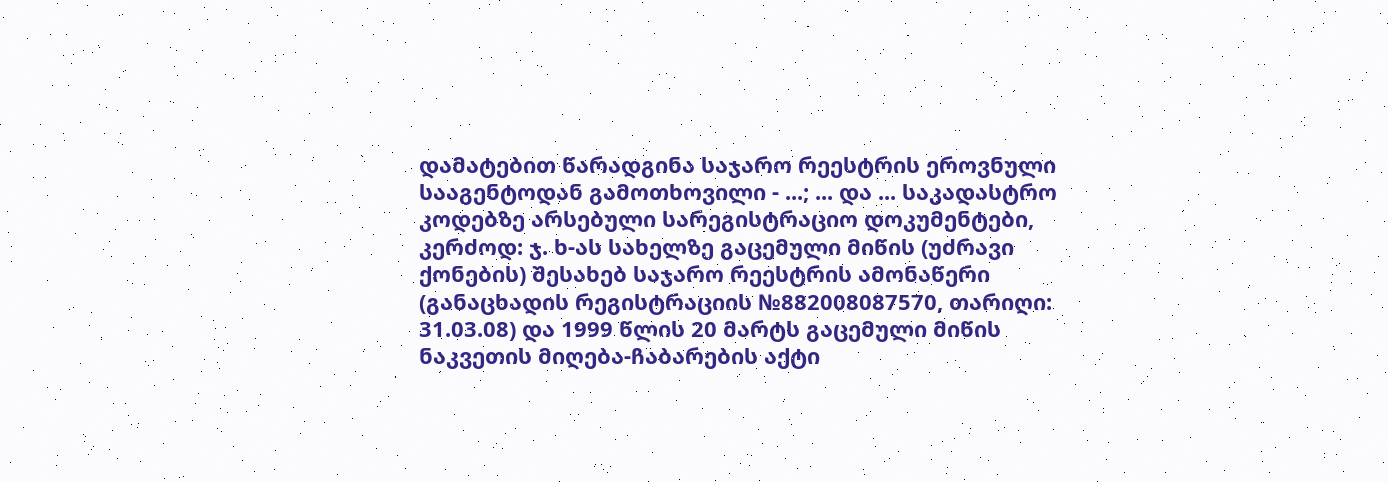დამატებით წარადგინა საჯარო რეესტრის ეროვნული სააგენტოდან გამოთხოვილი - ...; ... და ... საკადასტრო კოდებზე არსებული სარეგისტრაციო დოკუმენტები, კერძოდ: ჯ. ხ-ას სახელზე გაცემული მიწის (უძრავი ქონების) შესახებ საჯარო რეესტრის ამონაწერი (განაცხადის რეგისტრაციის №882008087570, თარიღი: 31.03.08) და 1999 წლის 20 მარტს გაცემული მიწის ნაკვეთის მიღება-ჩაბარების აქტი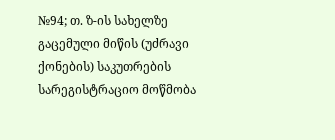№94; თ. ზ-ის სახელზე გაცემული მიწის (უძრავი ქონების) საკუთრების სარეგისტრაციო მოწმობა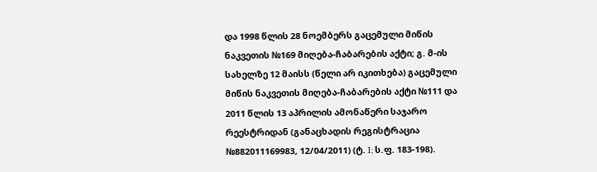და 1998 წლის 28 ნოემბერს გაცემული მიწის ნაკვეთის №169 მიღება-ჩაბარების აქტი; გ. მ-ის სახელზე 12 მაისს (წელი არ იკითხება) გაცემული მიწის ნაკვეთის მიღება-ჩაბარების აქტი №111 და 2011 წლის 13 აპრილის ამონაწერი საჯარო რეესტრიდან (განაცხადის რეგისტრაცია №882011169983, 12/04/2011) (ტ. I; ს.ფ. 183-198).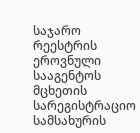საჯარო რეესტრის ეროვნული სააგენტოს მცხეთის სარეგისტრაციო სამსახურის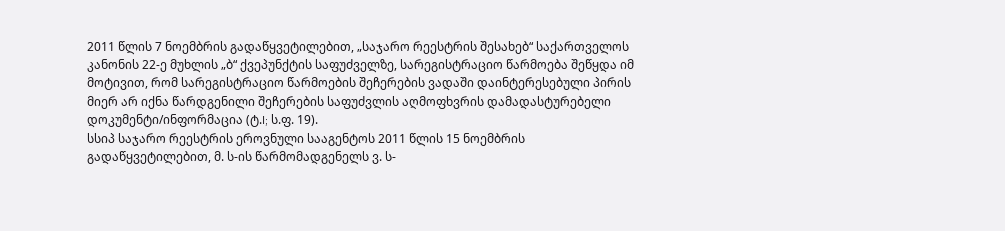2011 წლის 7 ნოემბრის გადაწყვეტილებით, „საჯარო რეესტრის შესახებ“ საქართველოს კანონის 22-ე მუხლის „ბ“ ქვეპუნქტის საფუძველზე, სარეგისტრაციო წარმოება შეწყდა იმ მოტივით, რომ სარეგისტრაციო წარმოების შეჩერების ვადაში დაინტერესებული პირის მიერ არ იქნა წარდგენილი შეჩერების საფუძვლის აღმოფხვრის დამადასტურებელი დოკუმენტი/ინფორმაცია (ტ.I; ს.ფ. 19).
სსიპ საჯარო რეესტრის ეროვნული სააგენტოს 2011 წლის 15 ნოემბრის გადაწყვეტილებით, მ. ს-ის წარმომადგენელს ვ. ს-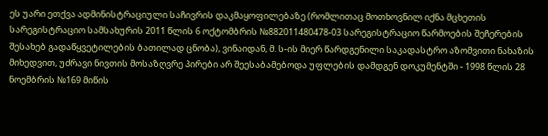ეს უარი ეთქვა ადმინისტრაციული საჩივრის დაკმაყოფილებაზე (რომლითაც მოთხოვნილ იქნა მცხეთის სარეგისტრაციო სამსახურის 2011 წლის 6 ოქტომბრის №882011480478-03 სარეგისტრაციო წარმოების შეჩერების შესახებ გადაწყვეტილების ბათილად ცნობა), ვინაიდან, მ. ს-ის მიერ წარდგენილი საკადასტრო აზომვითი ნახაზის მიხედვით, უძრავი ნივთის მოსაზღვრე პირები არ შეესაბამებოდა უფლების დამდგენ დოკუმენტში - 1998 წლის 28 ნოემბრის №169 მიწის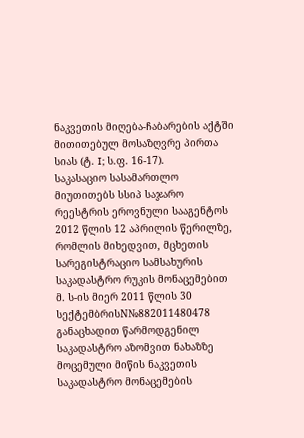ნაკვეთის მიღება-ჩაბარების აქტში მითითებულ მოსაზღვრე პირთა სიას (ტ. I; ს.ფ. 16-17).
საკასაციო სასამართლო მიუთითებს სსიპ საჯარო რეესტრის ეროვნული სააგენტოს 2012 წლის 12 აპრილის წერილზე, რომლის მიხედვით, მცხეთის სარეგისტრაციო სამსახურის საკადასტრო რუკის მონაცემებით მ. ს-ის მიერ 2011 წლის 30 სექტემბრისN№882011480478 განაცხადით წარმოდგენილ საკადასტრო აზომვით ნახაზზე მოცემული მიწის ნაკვეთის საკადასტრო მონაცემების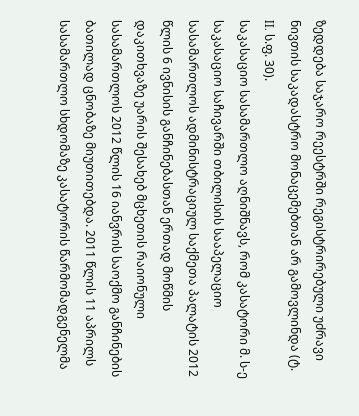ზედდება საჯარო რეესტრში რეგისტრირებული უძრავი ნივთის საკადასტრო მონაცემებთან არ გამოვლინდა (ტ. II. ს.ფ. 30).
საკასაციო სასამართლო აღნიშნავს, რომ კასატორი მ. ს-ე საკასაციო საჩივარში თბილისის სააპელაციო სასამართლოს ადმინისტრაციულ საქმეთა პალატის 2012 წლის 6 ივნისის განჩინებასთან ერთად მოწმის დაკითხვაზე უარის შესახებ მცხეთის რაიონული სასამართლოს 2012 წლის 16 იანვრის საოქმო განჩინების ბათილად ცნობაზე მიუთითებდა. 2011 წლის 11 აპრილს სასამართლო სხდომაზე კასატორის წარმომადგენელმა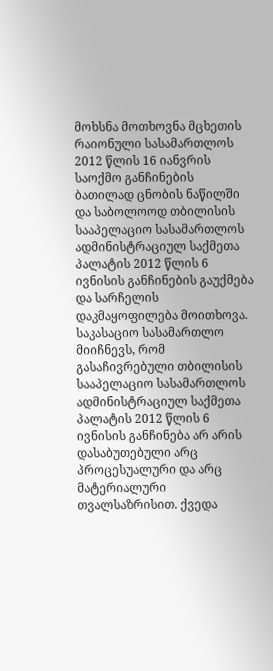მოხსნა მოთხოვნა მცხეთის რაიონული სასამართლოს 2012 წლის 16 იანვრის საოქმო განჩინების ბათილად ცნობის ნაწილში და საბოლოოდ თბილისის სააპელაციო სასამართლოს ადმინისტრაციულ საქმეთა პალატის 2012 წლის 6 ივნისის განჩინების გაუქმება და სარჩელის დაკმაყოფილება მოითხოვა.
საკასაციო სასამართლო მიიჩნევს, რომ გასაჩივრებული თბილისის სააპელაციო სასამართლოს ადმინისტრაციულ საქმეთა პალატის 2012 წლის 6 ივნისის განჩინება არ არის დასაბუთებული არც პროცესუალური და არც მატერიალური თვალსაზრისით. ქვედა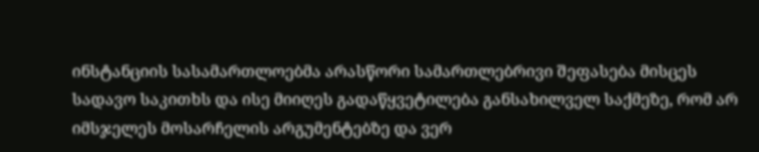ინსტანციის სასამართლოებმა არასწორი სამართლებრივი შეფასება მისცეს სადავო საკითხს და ისე მიიღეს გადაწყვეტილება განსახილველ საქმეზე, რომ არ იმსჯელეს მოსარჩელის არგუმენტებზე და ვერ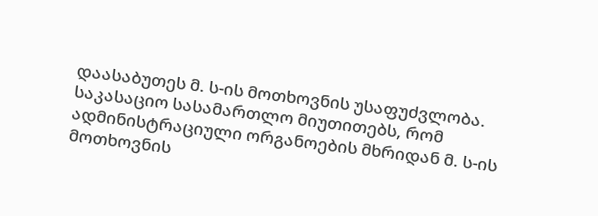დაასაბუთეს მ. ს-ის მოთხოვნის უსაფუძვლობა.
საკასაციო სასამართლო მიუთითებს, რომ ადმინისტრაციული ორგანოების მხრიდან მ. ს-ის მოთხოვნის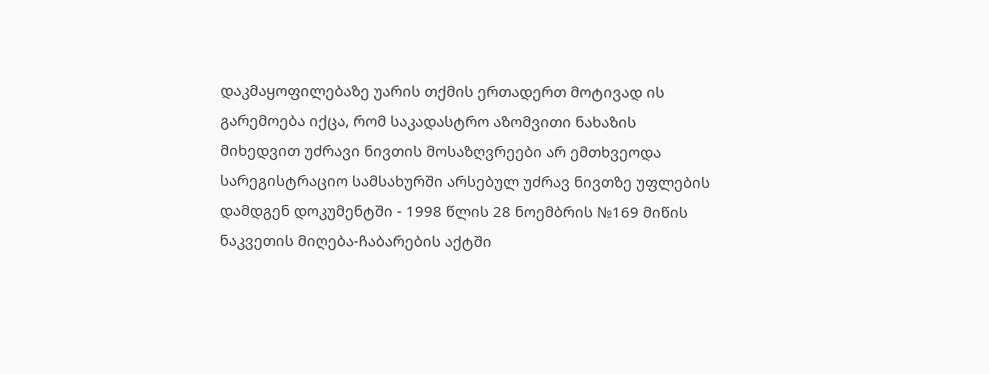დაკმაყოფილებაზე უარის თქმის ერთადერთ მოტივად ის გარემოება იქცა, რომ საკადასტრო აზომვითი ნახაზის მიხედვით უძრავი ნივთის მოსაზღვრეები არ ემთხვეოდა სარეგისტრაციო სამსახურში არსებულ უძრავ ნივთზე უფლების დამდგენ დოკუმენტში - 1998 წლის 28 ნოემბრის №169 მიწის ნაკვეთის მიღება-ჩაბარების აქტში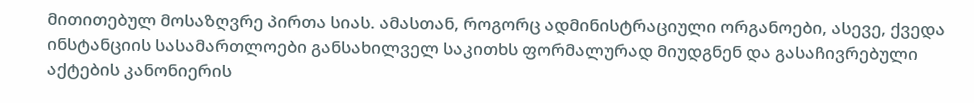მითითებულ მოსაზღვრე პირთა სიას. ამასთან, როგორც ადმინისტრაციული ორგანოები, ასევე, ქვედა ინსტანციის სასამართლოები განსახილველ საკითხს ფორმალურად მიუდგნენ და გასაჩივრებული აქტების კანონიერის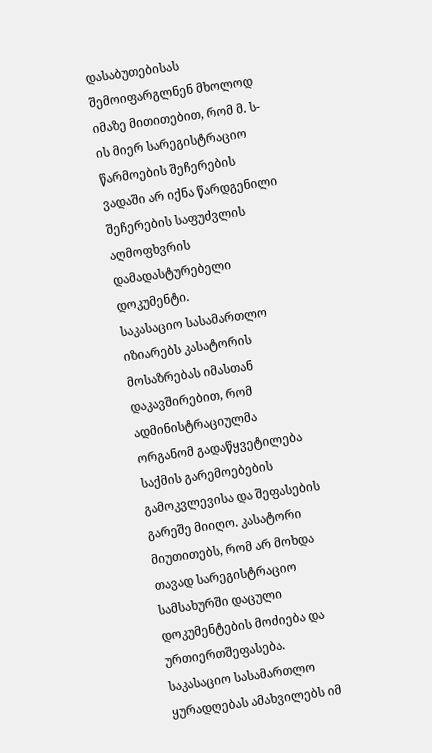დასაბუთებისას შემოიფარგლნენ მხოლოდ იმაზე მითითებით, რომ მ. ს-ის მიერ სარეგისტრაციო წარმოების შეჩერების ვადაში არ იქნა წარდგენილი შეჩერების საფუძვლის აღმოფხვრის დამადასტურებელი დოკუმენტი.
საკასაციო სასამართლო იზიარებს კასატორის მოსაზრებას იმასთან დაკავშირებით, რომ ადმინისტრაციულმა ორგანომ გადაწყვეტილება საქმის გარემოებების გამოკვლევისა და შეფასების გარეშე მიიღო. კასატორი მიუთითებს, რომ არ მოხდა თავად სარეგისტრაციო სამსახურში დაცული დოკუმენტების მოძიება და ურთიერთშეფასება. საკასაციო სასამართლო ყურადღებას ამახვილებს იმ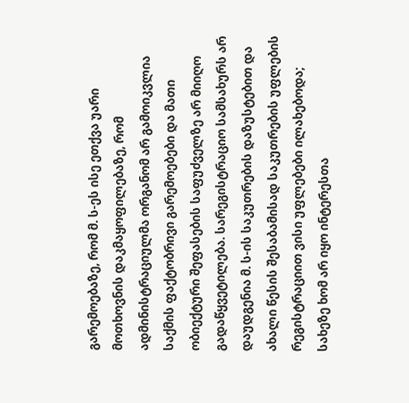გარემოებაზე, რომ მ. ს-ეს ისე ეთქვა უარი მოთხოვნის დაკმაყოფილებაზე, რომ ადმინისტრაციულმა ორგანომ არ გამოიკვლია საქმის ფაქტობრივი გარემოებები და მათი ობიექტური შეფასების საფუძველზე არ მიიღო გადაწყვეტილება. სარეგისტრაციო სამსახურს არ დაუდგენია მ. ს-ის საკუთრების დაზუსტებით და ახალი წესის შესაბამისად საკუთრების უფლების რეგისტრაციით ვისი უფლებები ილახებოდა; სახეზე ხომ არ იყო ინტერესთა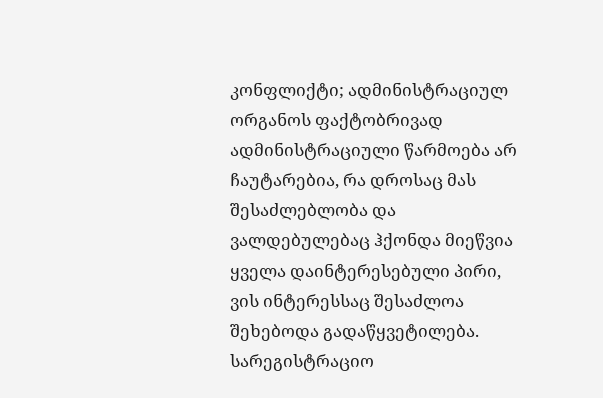კონფლიქტი; ადმინისტრაციულ ორგანოს ფაქტობრივად ადმინისტრაციული წარმოება არ ჩაუტარებია, რა დროსაც მას შესაძლებლობა და ვალდებულებაც ჰქონდა მიეწვია ყველა დაინტერესებული პირი, ვის ინტერესსაც შესაძლოა შეხებოდა გადაწყვეტილება. სარეგისტრაციო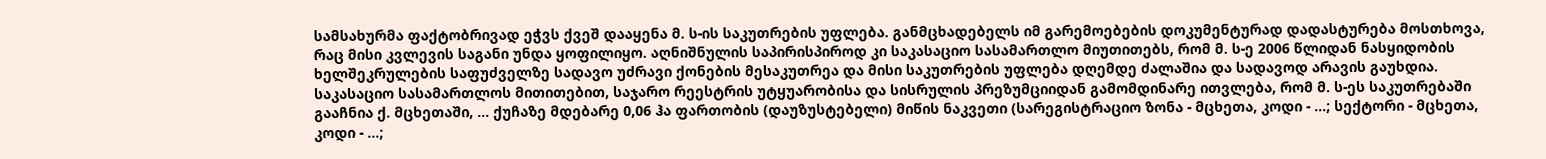სამსახურმა ფაქტობრივად ეჭვს ქვეშ დააყენა მ. ს-ის საკუთრების უფლება. განმცხადებელს იმ გარემოებების დოკუმენტურად დადასტურება მოსთხოვა, რაც მისი კვლევის საგანი უნდა ყოფილიყო. აღნიშნულის საპირისპიროდ კი საკასაციო სასამართლო მიუთითებს, რომ მ. ს-ე 2006 წლიდან ნასყიდობის ხელშეკრულების საფუძველზე სადავო უძრავი ქონების მესაკუთრეა და მისი საკუთრების უფლება დღემდე ძალაშია და სადავოდ არავის გაუხდია.
საკასაციო სასამართლოს მითითებით, საჯარო რეესტრის უტყუარობისა და სისრულის პრეზუმციიდან გამომდინარე ითვლება, რომ მ. ს-ეს საკუთრებაში გააჩნია ქ. მცხეთაში, ... ქუჩაზე მდებარე 0,06 ჰა ფართობის (დაუზუსტებელი) მიწის ნაკვეთი (სარეგისტრაციო ზონა - მცხეთა, კოდი - ...; სექტორი - მცხეთა, კოდი - ...;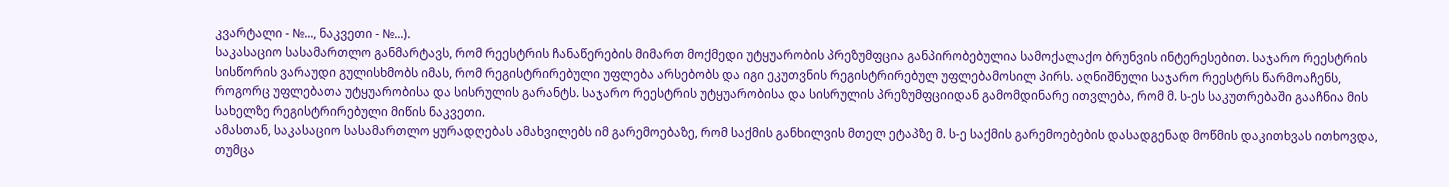კვარტალი - №..., ნაკვეთი - №...).
საკასაციო სასამართლო განმარტავს, რომ რეესტრის ჩანაწერების მიმართ მოქმედი უტყუარობის პრეზუმფცია განპირობებულია სამოქალაქო ბრუნვის ინტერესებით. საჯარო რეესტრის სისწორის ვარაუდი გულისხმობს იმას, რომ რეგისტრირებული უფლება არსებობს და იგი ეკუთვნის რეგისტრირებულ უფლებამოსილ პირს. აღნიშნული საჯარო რეესტრს წარმოაჩენს, როგორც უფლებათა უტყუარობისა და სისრულის გარანტს. საჯარო რეესტრის უტყუარობისა და სისრულის პრეზუმფციიდან გამომდინარე ითვლება, რომ მ. ს-ეს საკუთრებაში გააჩნია მის სახელზე რეგისტრირებული მიწის ნაკვეთი.
ამასთან, საკასაციო სასამართლო ყურადღებას ამახვილებს იმ გარემოებაზე, რომ საქმის განხილვის მთელ ეტაპზე მ. ს-ე საქმის გარემოებების დასადგენად მოწმის დაკითხვას ითხოვდა, თუმცა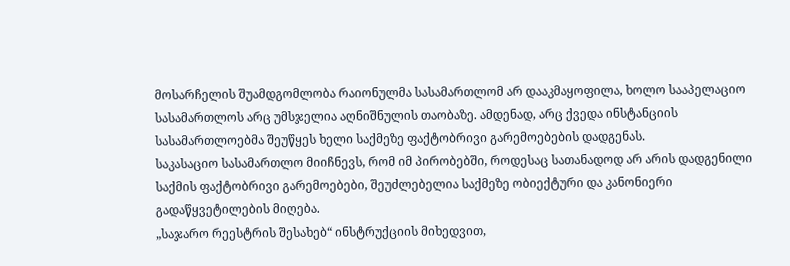მოსარჩელის შუამდგომლობა რაიონულმა სასამართლომ არ დააკმაყოფილა, ხოლო სააპელაციო სასამართლოს არც უმსჯელია აღნიშნულის თაობაზე. ამდენად, არც ქვედა ინსტანციის სასამართლოებმა შეუწყეს ხელი საქმეზე ფაქტობრივი გარემოებების დადგენას.
საკასაციო სასამართლო მიიჩნევს, რომ იმ პირობებში, როდესაც სათანადოდ არ არის დადგენილი საქმის ფაქტობრივი გარემოებები, შეუძლებელია საქმეზე ობიექტური და კანონიერი გადაწყვეტილების მიღება.
„საჯარო რეესტრის შესახებ“ ინსტრუქციის მიხედვით,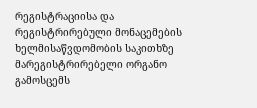რეგისტრაციისა და რეგისტრირებული მონაცემების ხელმისაწვდომობის საკითხზე მარეგისტრირებელი ორგანო გამოსცემს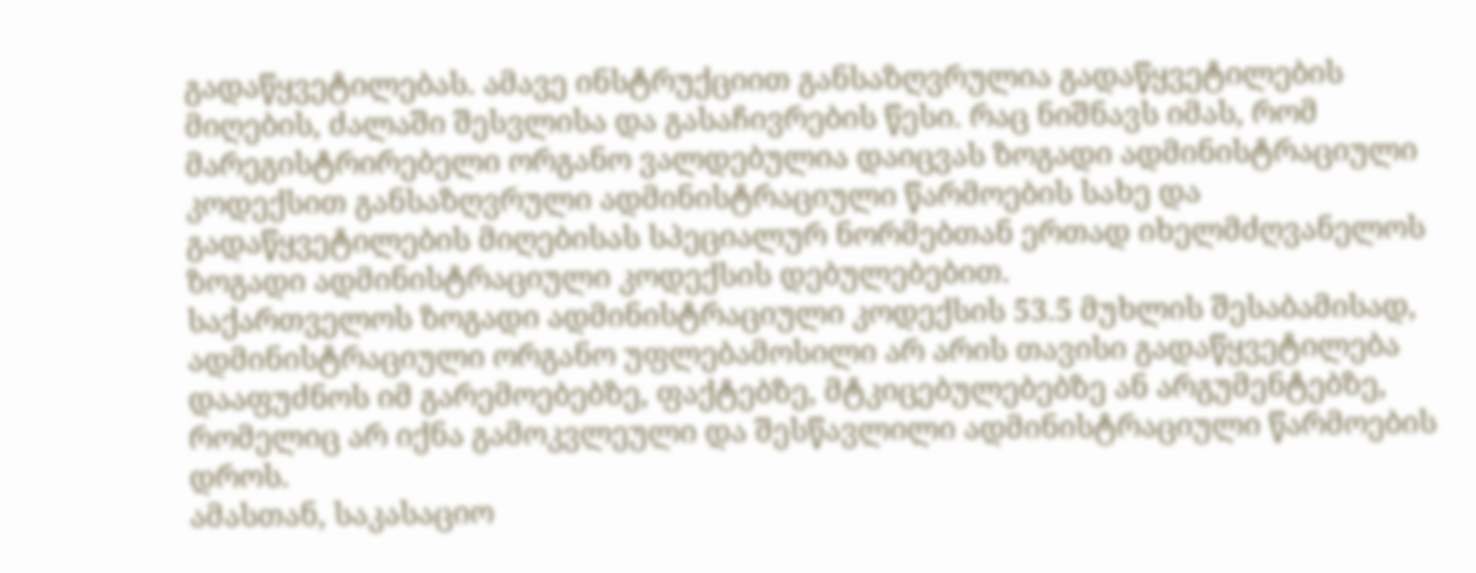გადაწყვეტილებას. ამავე ინსტრუქციით განსაზღვრულია გადაწყვეტილების მიღების, ძალაში შესვლისა და გასაჩივრების წესი. რაც ნიშნავს იმას, რომ მარეგისტრირებელი ორგანო ვალდებულია დაიცვას ზოგადი ადმინისტრაციული კოდექსით განსაზღვრული ადმინისტრაციული წარმოების სახე და გადაწყვეტილების მიღებისას სპეციალურ ნორმებთან ერთად იხელმძღვანელოს ზოგადი ადმინისტრაციული კოდექსის დებულებებით.
საქართველოს ზოგადი ადმინისტრაციული კოდექსის 53.5 მუხლის შესაბამისად, ადმინისტრაციული ორგანო უფლებამოსილი არ არის თავისი გადაწყვეტილება დააფუძნოს იმ გარემოებებზე, ფაქტებზე, მტკიცებულებებზე ან არგუმენტებზე, რომელიც არ იქნა გამოკვლეული და შესწავლილი ადმინისტრაციული წარმოების დროს.
ამასთან, საკასაციო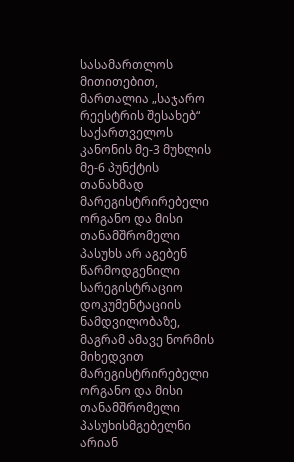სასამართლოს მითითებით, მართალია „საჯარო რეესტრის შესახებ“ საქართველოს კანონის მე-3 მუხლის მე-6 პუნქტის თანახმად მარეგისტრირებელი ორგანო და მისი თანამშრომელი პასუხს არ აგებენ წარმოდგენილი სარეგისტრაციო დოკუმენტაციის ნამდვილობაზე, მაგრამ ამავე ნორმის მიხედვით მარეგისტრირებელი ორგანო და მისი თანამშრომელი პასუხისმგებელნი არიან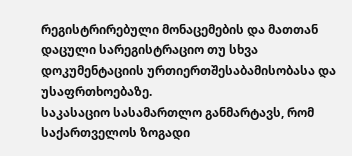რეგისტრირებული მონაცემების და მათთან დაცული სარეგისტრაციო თუ სხვა დოკუმენტაციის ურთიერთშესაბამისობასა და უსაფრთხოებაზე.
საკასაციო სასამართლო განმარტავს, რომ საქართველოს ზოგადი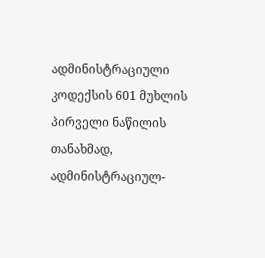ადმინისტრაციული კოდექსის 601 მუხლის პირველი ნაწილის თანახმად, ადმინისტრაციულ-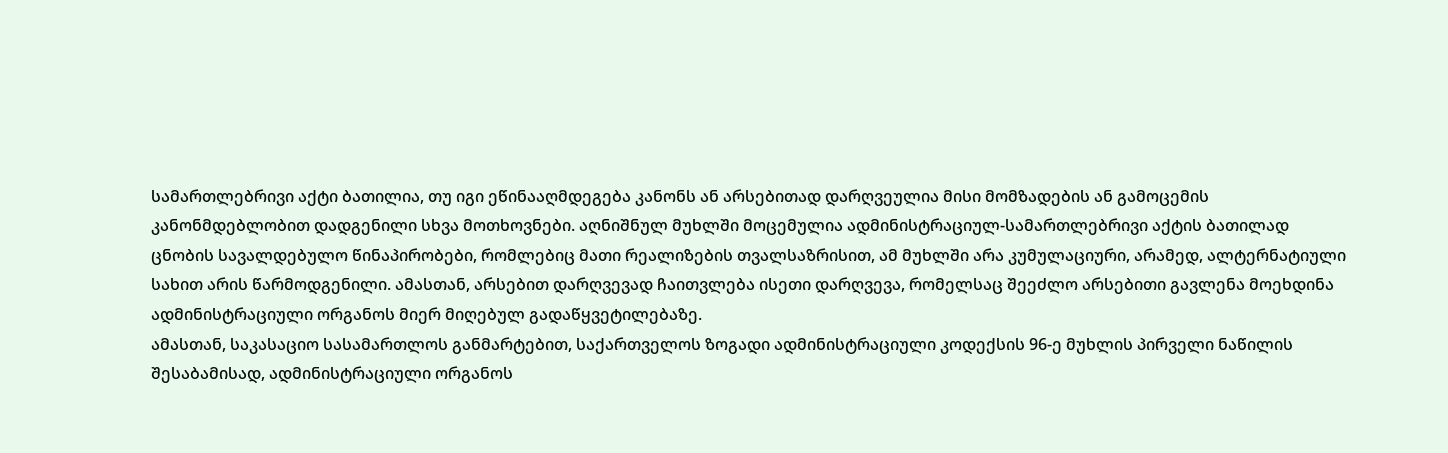სამართლებრივი აქტი ბათილია, თუ იგი ეწინააღმდეგება კანონს ან არსებითად დარღვეულია მისი მომზადების ან გამოცემის კანონმდებლობით დადგენილი სხვა მოთხოვნები. აღნიშნულ მუხლში მოცემულია ადმინისტრაციულ-სამართლებრივი აქტის ბათილად ცნობის სავალდებულო წინაპირობები, რომლებიც მათი რეალიზების თვალსაზრისით, ამ მუხლში არა კუმულაციური, არამედ, ალტერნატიული სახით არის წარმოდგენილი. ამასთან, არსებით დარღვევად ჩაითვლება ისეთი დარღვევა, რომელსაც შეეძლო არსებითი გავლენა მოეხდინა ადმინისტრაციული ორგანოს მიერ მიღებულ გადაწყვეტილებაზე.
ამასთან, საკასაციო სასამართლოს განმარტებით, საქართველოს ზოგადი ადმინისტრაციული კოდექსის 96-ე მუხლის პირველი ნაწილის შესაბამისად, ადმინისტრაციული ორგანოს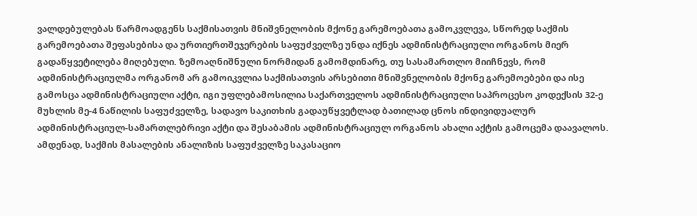ვალდებულებას წარმოადგენს საქმისათვის მნიშვნელობის მქონე გარემოებათა გამოკვლევა, სწორედ საქმის გარემოებათა შეფასებისა და ურთიერთშეჯერების საფუძველზე უნდა იქნეს ადმინისტრაციული ორგანოს მიერ გადაწყვეტილება მიღებული. ზემოაღნიშნული ნორმიდან გამომდინარე, თუ სასამართლო მიიჩნევს, რომ ადმინისტრაციულმა ორგანომ არ გამოიკვლია საქმისათვის არსებითი მნიშვნელობის მქონე გარემოებები და ისე გამოსცა ადმინისტრაციული აქტი, იგი უფლებამოსილია საქართველოს ადმინისტრაციული საპროცესო კოდექსის 32-ე მუხლის მე-4 ნაწილის საფუძველზე, სადავო საკითხის გადაუწყვეტლად ბათილად ცნოს ინდივიდუალურ ადმინისტრაციულ-სამართლებრივი აქტი და შესაბამის ადმინისტრაციულ ორგანოს ახალი აქტის გამოცემა დაავალოს.
ამდენად, საქმის მასალების ანალიზის საფუძველზე საკასაციო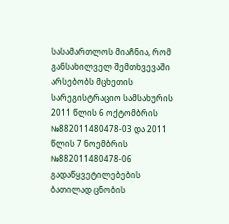სასამართლოს მიაჩნია, რომ განსახილველ შემთხვევაში არსებობს მცხეთის სარეგისტრაციო სამსახურის 2011 წლის 6 ოქტომბრის №882011480478-03 და 2011 წლის 7 ნოემბრის №882011480478-06 გადაწყვეტილებების ბათილად ცნობის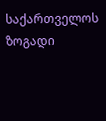საქართველოს ზოგადი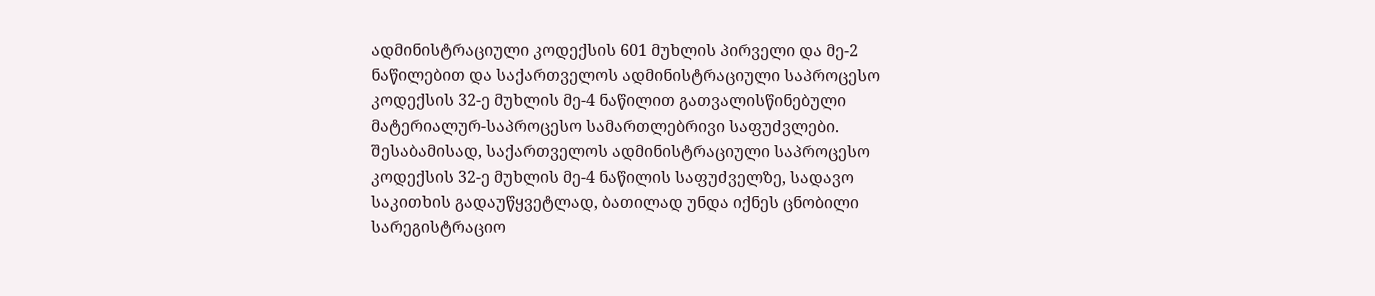ადმინისტრაციული კოდექსის 601 მუხლის პირველი და მე-2 ნაწილებით და საქართველოს ადმინისტრაციული საპროცესო კოდექსის 32-ე მუხლის მე-4 ნაწილით გათვალისწინებული მატერიალურ-საპროცესო სამართლებრივი საფუძვლები. შესაბამისად, საქართველოს ადმინისტრაციული საპროცესო კოდექსის 32-ე მუხლის მე-4 ნაწილის საფუძველზე, სადავო საკითხის გადაუწყვეტლად, ბათილად უნდა იქნეს ცნობილი სარეგისტრაციო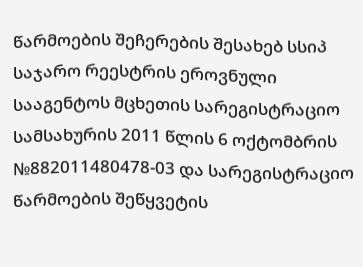წარმოების შეჩერების შესახებ სსიპ საჯარო რეესტრის ეროვნული სააგენტოს მცხეთის სარეგისტრაციო სამსახურის 2011 წლის 6 ოქტომბრის №882011480478-03 და სარეგისტრაციო წარმოების შეწყვეტის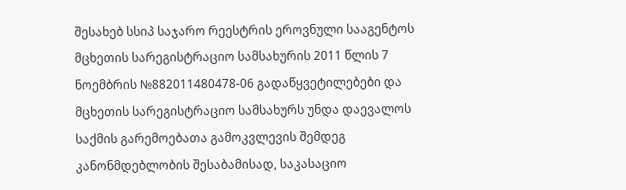შესახებ სსიპ საჯარო რეესტრის ეროვნული სააგენტოს მცხეთის სარეგისტრაციო სამსახურის 2011 წლის 7 ნოემბრის №882011480478-06 გადაწყვეტილებები და მცხეთის სარეგისტრაციო სამსახურს უნდა დაევალოს საქმის გარემოებათა გამოკვლევის შემდეგ კანონმდებლობის შესაბამისად, საკასაციო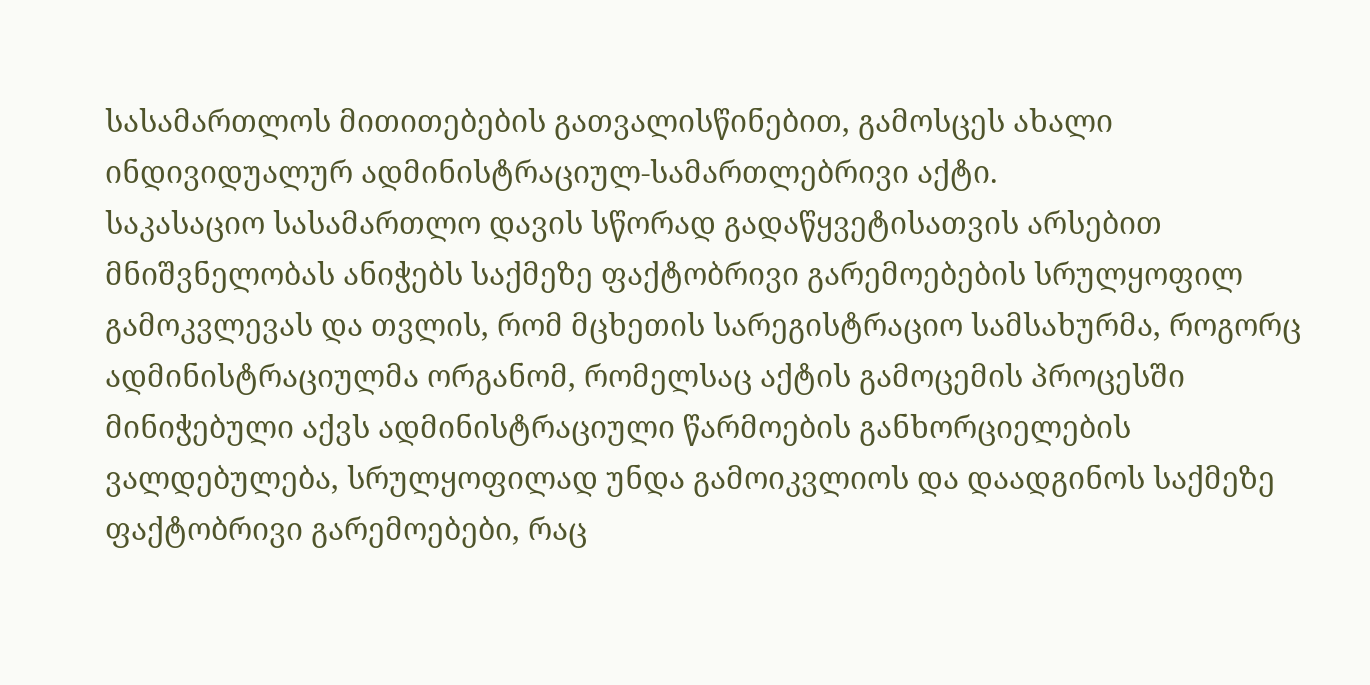სასამართლოს მითითებების გათვალისწინებით, გამოსცეს ახალი ინდივიდუალურ ადმინისტრაციულ-სამართლებრივი აქტი.
საკასაციო სასამართლო დავის სწორად გადაწყვეტისათვის არსებით მნიშვნელობას ანიჭებს საქმეზე ფაქტობრივი გარემოებების სრულყოფილ გამოკვლევას და თვლის, რომ მცხეთის სარეგისტრაციო სამსახურმა, როგორც ადმინისტრაციულმა ორგანომ, რომელსაც აქტის გამოცემის პროცესში მინიჭებული აქვს ადმინისტრაციული წარმოების განხორციელების ვალდებულება, სრულყოფილად უნდა გამოიკვლიოს და დაადგინოს საქმეზე ფაქტობრივი გარემოებები, რაც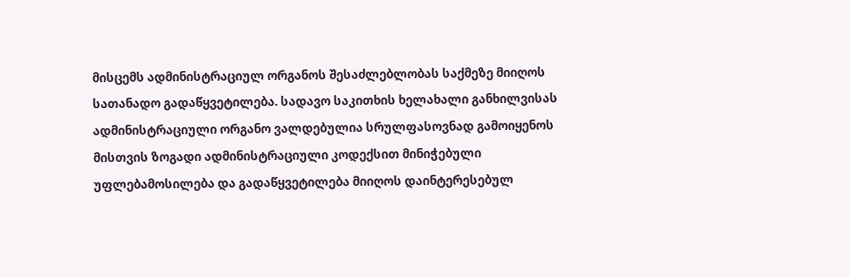მისცემს ადმინისტრაციულ ორგანოს შესაძლებლობას საქმეზე მიიღოს სათანადო გადაწყვეტილება. სადავო საკითხის ხელახალი განხილვისას ადმინისტრაციული ორგანო ვალდებულია სრულფასოვნად გამოიყენოს მისთვის ზოგადი ადმინისტრაციული კოდექსით მინიჭებული უფლებამოსილება და გადაწყვეტილება მიიღოს დაინტერესებულ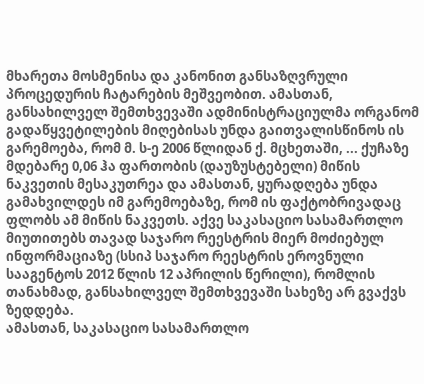მხარეთა მოსმენისა და კანონით განსაზღვრული პროცედურის ჩატარების მეშვეობით. ამასთან, განსახილველ შემთხვევაში ადმინისტრაციულმა ორგანომ გადაწყვეტილების მიღებისას უნდა გაითვალისწინოს ის გარემოება, რომ მ. ს-ე 2006 წლიდან ქ. მცხეთაში, ... ქუჩაზე მდებარე 0,06 ჰა ფართობის (დაუზუსტებელი) მიწის ნაკვეთის მესაკუთრეა და ამასთან, ყურადღება უნდა გამახვილდეს იმ გარემოებაზე, რომ ის ფაქტობრივადაც ფლობს ამ მიწის ნაკვეთს. აქვე საკასაციო სასამართლო მიუთითებს თავად საჯარო რეესტრის მიერ მოძიებულ ინფორმაციაზე (სსიპ საჯარო რეესტრის ეროვნული სააგენტოს 2012 წლის 12 აპრილის წერილი), რომლის თანახმად, განსახილველ შემთხვევაში სახეზე არ გვაქვს ზედდება.
ამასთან, საკასაციო სასამართლო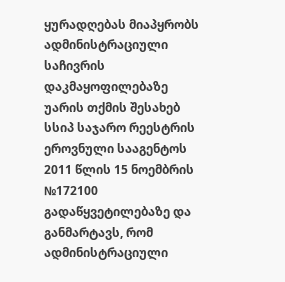ყურადღებას მიაპყრობს ადმინისტრაციული საჩივრის დაკმაყოფილებაზე უარის თქმის შესახებ სსიპ საჯარო რეესტრის ეროვნული სააგენტოს 2011 წლის 15 ნოემბრის №172100 გადაწყვეტილებაზე და განმარტავს, რომ ადმინისტრაციული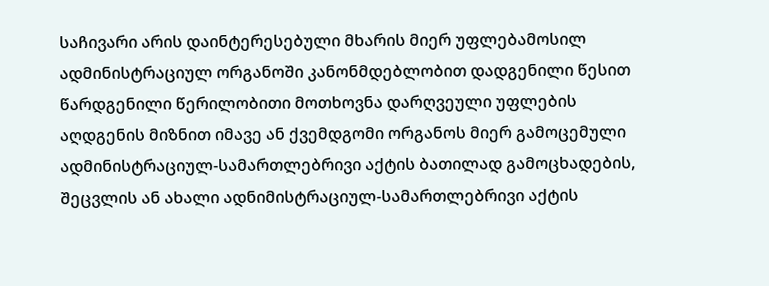საჩივარი არის დაინტერესებული მხარის მიერ უფლებამოსილ ადმინისტრაციულ ორგანოში კანონმდებლობით დადგენილი წესით წარდგენილი წერილობითი მოთხოვნა დარღვეული უფლების აღდგენის მიზნით იმავე ან ქვემდგომი ორგანოს მიერ გამოცემული ადმინისტრაციულ-სამართლებრივი აქტის ბათილად გამოცხადების, შეცვლის ან ახალი ადნიმისტრაციულ-სამართლებრივი აქტის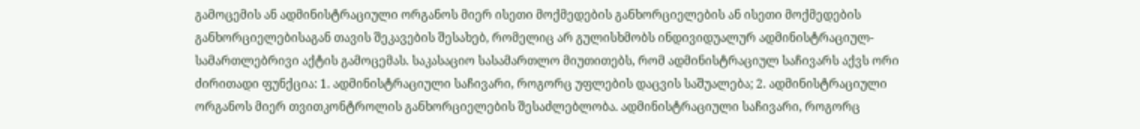გამოცემის ან ადმინისტრაციული ორგანოს მიერ ისეთი მოქმედების განხორციელების ან ისეთი მოქმედების განხორციელებისაგან თავის შეკავების შესახებ, რომელიც არ გულისხმობს ინდივიდუალურ ადმინისტრაციულ-სამართლებრივი აქტის გამოცემას. საკასაციო სასამართლო მიუთითებს, რომ ადმინისტრაციულ საჩივარს აქვს ორი ძირითადი ფუნქცია: 1. ადმინისტრაციული საჩივარი, როგორც უფლების დაცვის საშუალება; 2. ადმინისტრაციული ორგანოს მიერ თვითკონტროლის განხორციელების შესაძლებლობა. ადმინისტრაციული საჩივარი, როგორც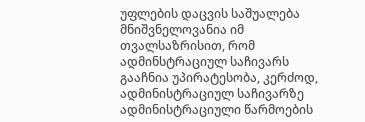უფლების დაცვის საშუალება მნიშვნელოვანია იმ თვალსაზრისით, რომ ადმინსტრაციულ საჩივარს გააჩნია უპირატესობა, კერძოდ, ადმინისტრაციულ საჩივარზე ადმინისტრაციული წარმოების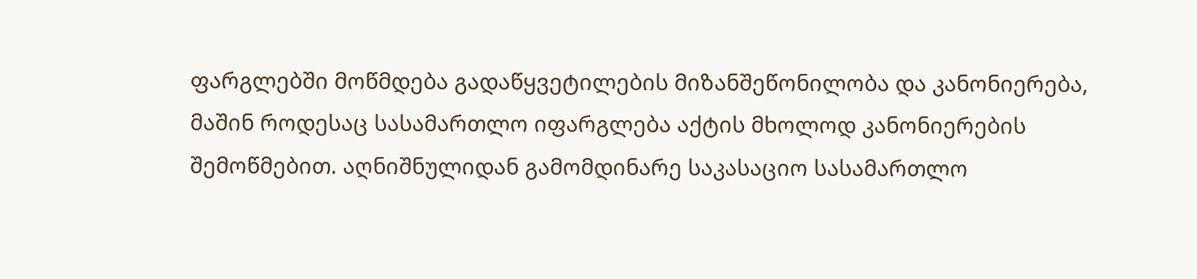ფარგლებში მოწმდება გადაწყვეტილების მიზანშეწონილობა და კანონიერება, მაშინ როდესაც სასამართლო იფარგლება აქტის მხოლოდ კანონიერების შემოწმებით. აღნიშნულიდან გამომდინარე საკასაციო სასამართლო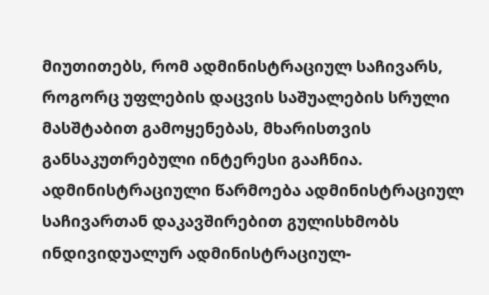მიუთითებს, რომ ადმინისტრაციულ საჩივარს, როგორც უფლების დაცვის საშუალების სრული მასშტაბით გამოყენებას, მხარისთვის განსაკუთრებული ინტერესი გააჩნია. ადმინისტრაციული წარმოება ადმინისტრაციულ საჩივართან დაკავშირებით გულისხმობს ინდივიდუალურ ადმინისტრაციულ-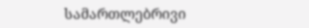სამართლებრივი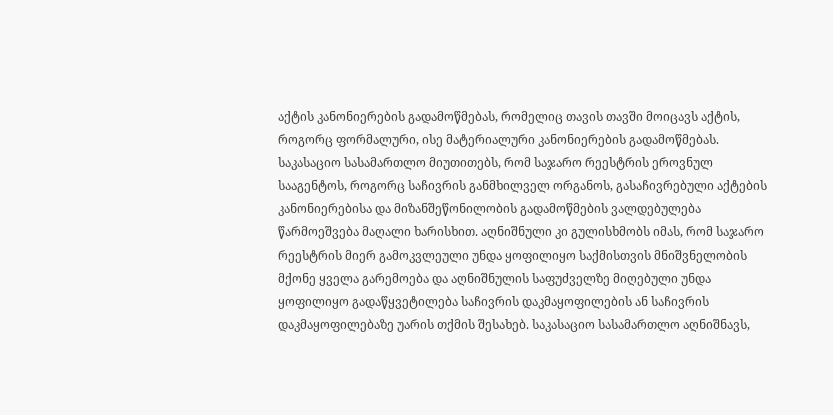აქტის კანონიერების გადამოწმებას, რომელიც თავის თავში მოიცავს აქტის, როგორც ფორმალური, ისე მატერიალური კანონიერების გადამოწმებას. საკასაციო სასამართლო მიუთითებს, რომ საჯარო რეესტრის ეროვნულ სააგენტოს, როგორც საჩივრის განმხილველ ორგანოს, გასაჩივრებული აქტების კანონიერებისა და მიზანშეწონილობის გადამოწმების ვალდებულება წარმოეშვება მაღალი ხარისხით. აღნიშნული კი გულისხმობს იმას, რომ საჯარო რეესტრის მიერ გამოკვლეული უნდა ყოფილიყო საქმისთვის მნიშვნელობის მქონე ყველა გარემოება და აღნიშნულის საფუძველზე მიღებული უნდა ყოფილიყო გადაწყვეტილება საჩივრის დაკმაყოფილების ან საჩივრის დაკმაყოფილებაზე უარის თქმის შესახებ. საკასაციო სასამართლო აღნიშნავს,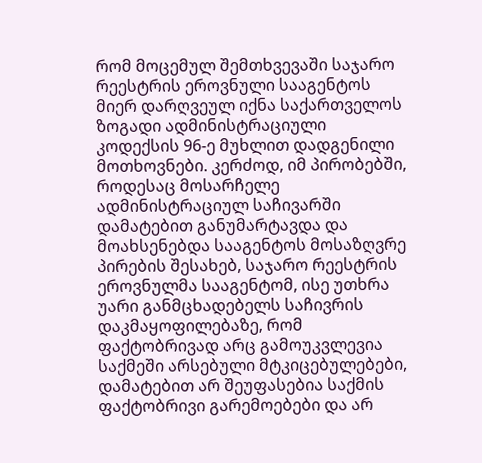რომ მოცემულ შემთხვევაში საჯარო რეესტრის ეროვნული სააგენტოს მიერ დარღვეულ იქნა საქართველოს ზოგადი ადმინისტრაციული კოდექსის 96-ე მუხლით დადგენილი მოთხოვნები. კერძოდ, იმ პირობებში, როდესაც მოსარჩელე ადმინისტრაციულ საჩივარში დამატებით განუმარტავდა და მოახსენებდა სააგენტოს მოსაზღვრე პირების შესახებ, საჯარო რეესტრის ეროვნულმა სააგენტომ, ისე უთხრა უარი განმცხადებელს საჩივრის დაკმაყოფილებაზე, რომ ფაქტობრივად არც გამოუკვლევია საქმეში არსებული მტკიცებულებები, დამატებით არ შეუფასებია საქმის ფაქტობრივი გარემოებები და არ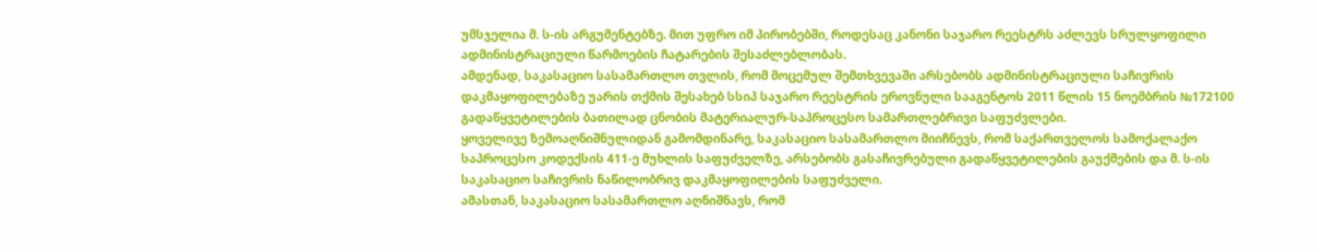უმსჯელია მ. ს-ის არგუმენტებზე. მით უფრო იმ პირობებში, როდესაც კანონი საჯარო რეესტრს აძლევს სრულყოფილი ადმინისტრაციული წარმოების ჩატარების შესაძლებლობას.
ამდენად, საკასაციო სასამართლო თვლის, რომ მოცემულ შემთხვევაში არსებობს ადმინისტრაციული საჩივრის დაკმაყოფილებაზე უარის თქმის შესახებ სსიპ საჯარო რეესტრის ეროვნული სააგენტოს 2011 წლის 15 ნოემბრის №172100 გადაწყვეტილების ბათილად ცნობის მატერიალურ-საპროცესო სამართლებრივი საფუძვლები.
ყოველივე ზემოაღნიშნულიდან გამომდინარე, საკასაციო სასამართლო მიიჩნევს, რომ საქართველოს სამოქალაქო საპროცესო კოდექსის 411-ე მუხლის საფუძველზე, არსებობს გასაჩივრებული გადაწყვეტილების გაუქმების და მ. ს-ის საკასაციო საჩივრის ნაწილობრივ დაკმაყოფილების საფუძველი.
ამასთან, საკასაციო სასამართლო აღნიშნავს, რომ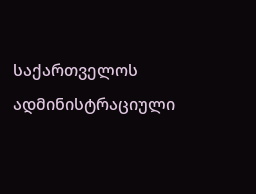საქართველოს ადმინისტრაციული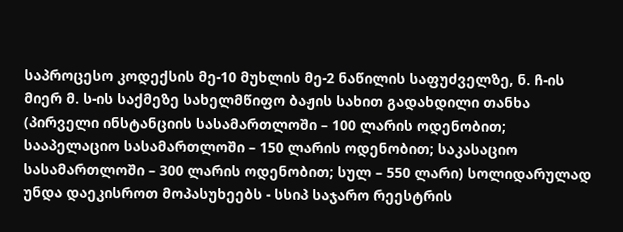საპროცესო კოდექსის მე-10 მუხლის მე-2 ნაწილის საფუძველზე, ნ. ჩ-ის მიერ მ. ს-ის საქმეზე სახელმწიფო ბაჟის სახით გადახდილი თანხა (პირველი ინსტანციის სასამართლოში – 100 ლარის ოდენობით; სააპელაციო სასამართლოში – 150 ლარის ოდენობით; საკასაციო სასამართლოში – 300 ლარის ოდენობით; სულ – 550 ლარი) სოლიდარულად უნდა დაეკისროთ მოპასუხეებს - სსიპ საჯარო რეესტრის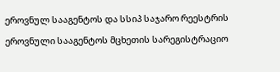ეროვნულ სააგენტოს და სსიპ საჯარო რეესტრის ეროვნული სააგენტოს მცხეთის სარეგისტრაციო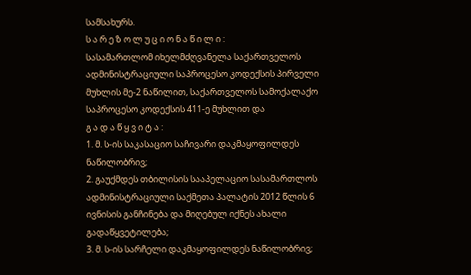სამსახურს.
ს ა რ ე ზ ო ლ უ ც ი ო ნ ა წ ი ლ ი :
სასამართლომ იხელმძღვანელა საქართველოს ადმინისტრაციული საპროცესო კოდექსის პირველი მუხლის მე-2 ნაწილით, საქართველოს სამოქალაქო საპროცესო კოდექსის 411-ე მუხლით და
გ ა დ ა წ ყ ვ ი ტ ა :
1. მ. ს-ის საკასაციო საჩივარი დაკმაყოფილდეს ნაწილობრივ;
2. გაუქმდეს თბილისის სააპელაციო სასამართლოს ადმინისტრაციული საქმეთა პალატის 2012 წლის 6 ივნისის განჩინება და მიღებულ იქნეს ახალი გადაწყვეტილება;
3. მ. ს-ის სარჩელი დაკმაყოფილდეს ნაწილობრივ;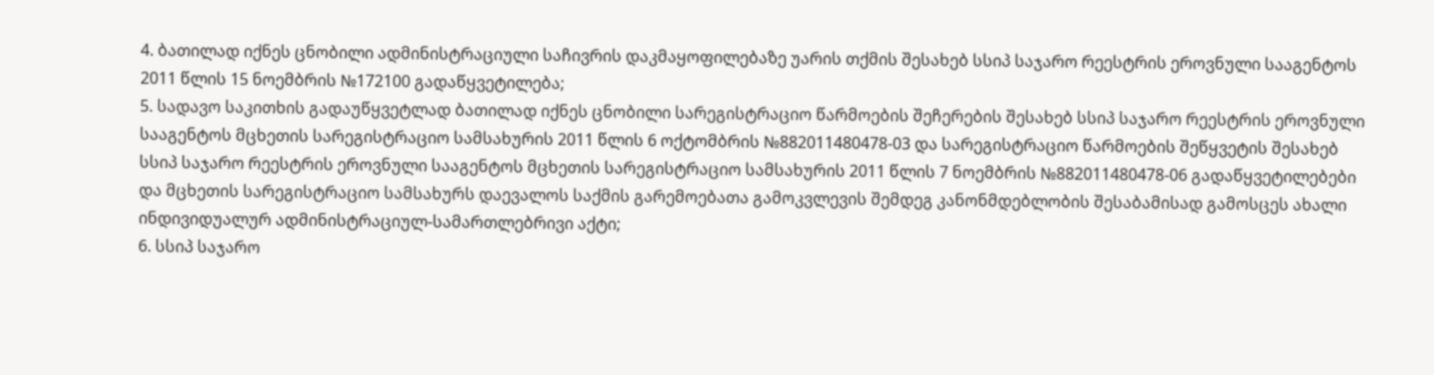4. ბათილად იქნეს ცნობილი ადმინისტრაციული საჩივრის დაკმაყოფილებაზე უარის თქმის შესახებ სსიპ საჯარო რეესტრის ეროვნული სააგენტოს 2011 წლის 15 ნოემბრის №172100 გადაწყვეტილება;
5. სადავო საკითხის გადაუწყვეტლად ბათილად იქნეს ცნობილი სარეგისტრაციო წარმოების შეჩერების შესახებ სსიპ საჯარო რეესტრის ეროვნული სააგენტოს მცხეთის სარეგისტრაციო სამსახურის 2011 წლის 6 ოქტომბრის №882011480478-03 და სარეგისტრაციო წარმოების შეწყვეტის შესახებ სსიპ საჯარო რეესტრის ეროვნული სააგენტოს მცხეთის სარეგისტრაციო სამსახურის 2011 წლის 7 ნოემბრის №882011480478-06 გადაწყვეტილებები და მცხეთის სარეგისტრაციო სამსახურს დაევალოს საქმის გარემოებათა გამოკვლევის შემდეგ კანონმდებლობის შესაბამისად გამოსცეს ახალი ინდივიდუალურ ადმინისტრაციულ-სამართლებრივი აქტი;
6. სსიპ საჯარო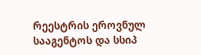რეესტრის ეროვნულ სააგენტოს და სსიპ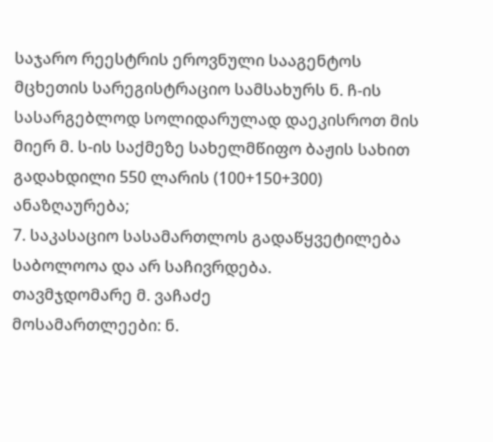საჯარო რეესტრის ეროვნული სააგენტოს მცხეთის სარეგისტრაციო სამსახურს ნ. ჩ-ის სასარგებლოდ სოლიდარულად დაეკისროთ მის მიერ მ. ს-ის საქმეზე სახელმწიფო ბაჟის სახით გადახდილი 550 ლარის (100+150+300) ანაზღაურება;
7. საკასაციო სასამართლოს გადაწყვეტილება საბოლოოა და არ საჩივრდება.
თავმჯდომარე მ. ვაჩაძე
მოსამართლეები: ნ.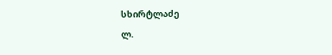სხირტლაძე
ლ.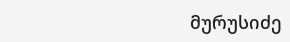მურუსიძე